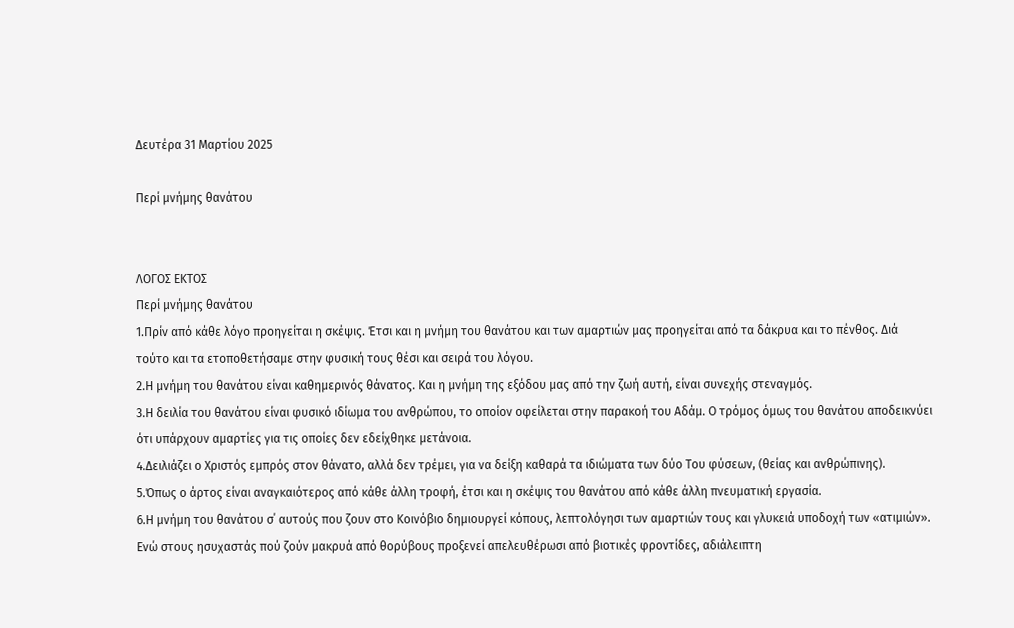Δευτέρα 31 Μαρτίου 2025

Περί μνήμης θανάτου


ΛΟΓΟΣ ΕΚΤΟΣ
Περί μνήμης θανάτου
1.Πρίν από κάθε λόγο προηγείται η σκέψις. Έτσι και η μνήμη του θανάτου και των αμαρτιών μας προηγείται από τα δάκρυα και το πένθος. Διά τούτο και τα ετοποθετήσαμε στην φυσική τους θέσι και σειρά του λόγου.
2.Η μνήμη του θανάτου είναι καθημερινός θάνατος. Και η μνήμη της εξόδου μας από την ζωή αυτή, είναι συνεχής στεναγμός.
3.Η δειλία του θανάτου είναι φυσικό ιδίωμα του ανθρώπου, το οποίον οφείλεται στην παρακοή του Αδάμ. Ο τρόμος όμως του θανάτου αποδεικνύει ότι υπάρχουν αμαρτίες για τις οποίες δεν εδείχθηκε μετάνοια.
4.Δειλιάζει ο Χριστός εμπρός στον θάνατο, αλλά δεν τρέμει, για να δείξη καθαρά τα ιδιώματα των δύο Του φύσεων, (θείας και ανθρώπινης).
5.Όπως ο άρτος είναι αναγκαιότερος από κάθε άλλη τροφή, έτσι και η σκέψις του θανάτου από κάθε άλλη πνευματική εργασία.
6.Η μνήμη του θανάτου σ΄ αυτούς που ζουν στο Κοινόβιο δημιουργεί κόπους, λεπτολόγησι των αμαρτιών τους και γλυκειά υποδοχή των «ατιμιών». Ενώ στους ησυχαστάς πού ζούν μακρυά από θορύβους προξενεί απελευθέρωσι από βιοτικές φροντίδες, αδιάλειπτη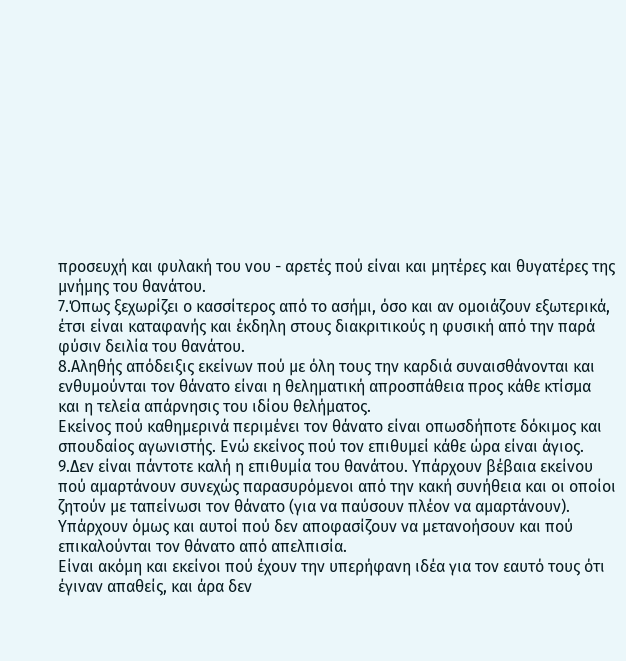προσευχή και φυλακή του νου - αρετές πού είναι και μητέρες και θυγατέρες της μνήμης του θανάτου.
7.Όπως ξεχωρίζει ο κασσίτερος από το ασήμι, όσο και αν ομοιάζουν εξωτερικά, έτσι είναι καταφανής και έκδηλη στους διακριτικούς η φυσική από την παρά φύσιν δειλία του θανάτου.
8.Αληθής απόδειξις εκείνων πού με όλη τους την καρδιά συναισθάνονται και ενθυμούνται τον θάνατο είναι η θεληματική απροσπάθεια προς κάθε κτίσμα και η τελεία απάρνησις του ιδίου θελήματος.
Εκείνος πού καθημερινά περιμένει τον θάνατο είναι οπωσδήποτε δόκιμος και σπουδαίος αγωνιστής. Ενώ εκείνος πού τον επιθυμεί κάθε ώρα είναι άγιος.
9.Δεν είναι πάντοτε καλή η επιθυμία του θανάτου. Υπάρχουν βέβαια εκείνου πού αμαρτάνουν συνεχώς παρασυρόμενοι από την κακή συνήθεια και οι οποίοι ζητούν με ταπείνωσι τον θάνατο (για να παύσουν πλέον να αμαρτάνουν).
Υπάρχουν όμως και αυτοί πού δεν αποφασίζουν να μετανοήσουν και πού επικαλούνται τον θάνατο από απελπισία.
Είναι ακόμη και εκείνοι πού έχουν την υπερήφανη ιδέα για τον εαυτό τους ότι έγιναν απαθείς, και άρα δεν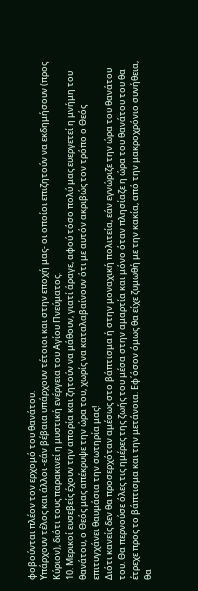φοβούνται πλέον τον ερχομό του θανάτου.
Υπάρχουν τέλος και άλλοι -εάν βέβαια υπάρχουν τέτοιοι και στην εποχή μας- οι οποίοι επιζητούν να εκδημήσουν (προς Κύριον), διότι τους παρακινεί η μυστική ενέργεια του Αγίου Πνεύματος.
10. Μερικοί ευσεβείς έχουν την απορία και ζητούν να μάθουν, γιατί άραγε, αφού τόσο πολύ μας ευεργετεί η μνήμη του θανάτου, ο Θεός μας απέκρυψε την ώρα του, χωρίς να καταλαβαίνουν ότι με αυτόν ακριβώς τον τρόπο ο Θεός επιτυγχάνει θαυμάσια την σωτηρία μας!
Διότι κανείς δεν θα προσερχόταν αμέσως στο βάπτισμα ή στην μοναχική πολιτεία, εάν εγνώριζε την ώρα του θανάτου του. Θα περνούσε όλες τις ημέρες της ζωής του μέσα στην αμαρτία και μόνο όταν πλησίαζε η ώρα του θανάτου του θα έτρεχε προς το βάπτισμα και την μετάνοια. Εφ΄όσον όμως θα είχε ζυμωθή με την κακία, από την μακροχρόνιο συνήθεια, θα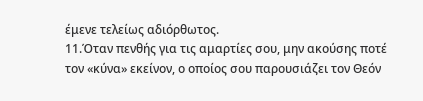έμενε τελείως αδιόρθωτος.
11.Όταν πενθής για τις αμαρτίες σου, μην ακούσης ποτέ τον «κύνα» εκείνον, ο οποίος σου παρουσιάζει τον Θεόν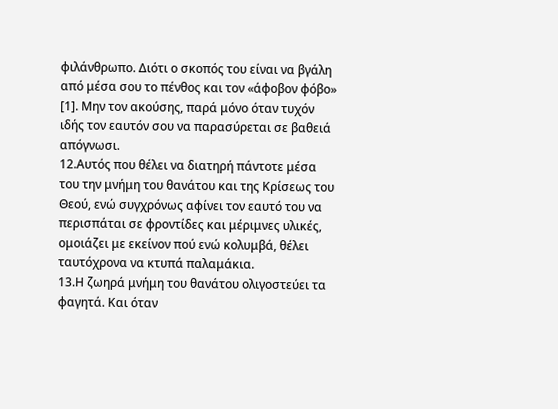φιλάνθρωπο. Διότι ο σκοπός του είναι να βγάλη από μέσα σου το πένθος και τον «άφοβον φόβο» [1]. Μην τον ακούσης, παρά μόνο όταν τυχόν ιδής τον εαυτόν σου να παρασύρεται σε βαθειά απόγνωσι.
12.Αυτός που θέλει να διατηρή πάντοτε μέσα του την μνήμη του θανάτου και της Κρίσεως του Θεού, ενώ συγχρόνως αφίνει τον εαυτό του να περισπάται σε φροντίδες και μέριμνες υλικές, ομοιάζει με εκείνον πού ενώ κολυμβά, θέλει ταυτόχρονα να κτυπά παλαμάκια.
13.Η ζωηρά μνήμη του θανάτου ολιγοστεύει τα φαγητά. Και όταν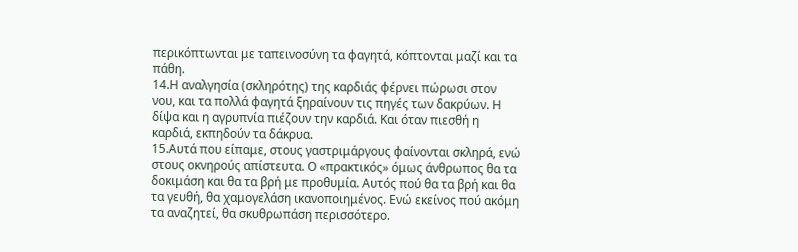περικόπτωνται με ταπεινοσύνη τα φαγητά, κόπτονται μαζί και τα πάθη.
14.Η αναλγησία (σκληρότης) της καρδιάς φέρνει πώρωσι στον νου, και τα πολλά φαγητά ξηραίνουν τις πηγές των δακρύων. Η δίψα και η αγρυπνία πιέζουν την καρδιά. Και όταν πιεσθή η καρδιά, εκπηδούν τα δάκρυα.
15.Αυτά που είπαμε, στους γαστριμάργους φαίνονται σκληρά, ενώ στους οκνηρούς απίστευτα. Ο «πρακτικός» όμως άνθρωπος θα τα δοκιμάση και θα τα βρή με προθυμία. Αυτός πού θα τα βρή και θα τα γευθή, θα χαμογελάση ικανοποιημένος. Ενώ εκείνος πού ακόμη τα αναζητεί, θα σκυθρωπάση περισσότερο.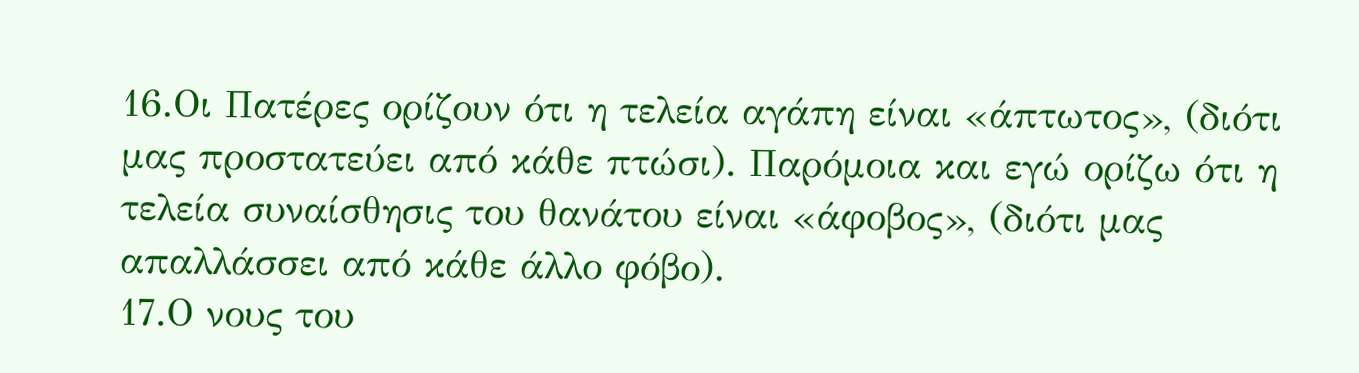16.Οι Πατέρες ορίζουν ότι η τελεία αγάπη είναι «άπτωτος», (διότι μας προστατεύει από κάθε πτώσι). Παρόμοια και εγώ ορίζω ότι η τελεία συναίσθησις του θανάτου είναι «άφοβος», (διότι μας απαλλάσσει από κάθε άλλο φόβο).
17.Ο νους του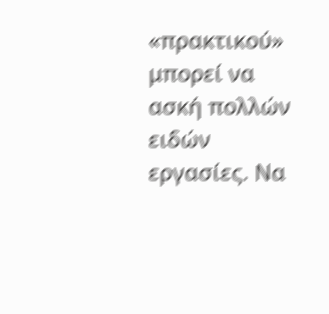«πρακτικού» μπορεί να ασκή πολλών ειδών εργασίες. Να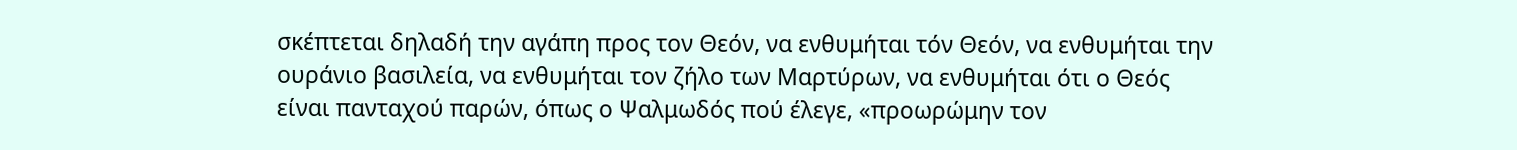σκέπτεται δηλαδή την αγάπη προς τον Θεόν, να ενθυμήται τόν Θεόν, να ενθυμήται την ουράνιο βασιλεία, να ενθυμήται τον ζήλο των Μαρτύρων, να ενθυμήται ότι ο Θεός είναι πανταχού παρών, όπως ο Ψαλμωδός πού έλεγε, «προωρώμην τον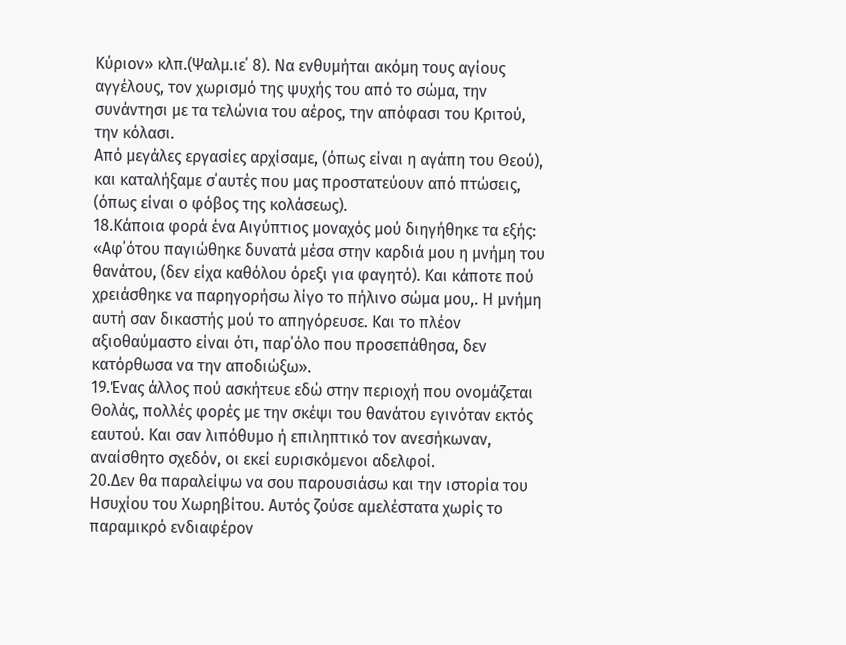Κύριον» κλπ.(Ψαλμ.ιε΄ 8). Να ενθυμήται ακόμη τους αγίους αγγέλους, τον χωρισμό της ψυχής του από το σώμα, την συνάντησι με τα τελώνια του αέρος, την απόφασι του Κριτού, την κόλασι.
Από μεγάλες εργασίες αρχίσαμε, (όπως είναι η αγάπη του Θεού), και καταλήξαμε σ΄αυτές που μας προστατεύουν από πτώσεις, (όπως είναι ο φόβος της κολάσεως).
18.Κάποια φορά ένα Αιγύπτιος μοναχός μού διηγήθηκε τα εξής: «Αφ΄ότου παγιώθηκε δυνατά μέσα στην καρδιά μου η μνήμη του θανάτου, (δεν είχα καθόλου όρεξι για φαγητό). Και κάποτε πού χρειάσθηκε να παρηγορήσω λίγο το πήλινο σώμα μου,. Η μνήμη αυτή σαν δικαστής μού το απηγόρευσε. Και το πλέον αξιοθαύμαστο είναι ότι, παρ΄όλο που προσεπάθησα, δεν κατόρθωσα να την αποδιώξω».
19.Ένας άλλος πού ασκήτευε εδώ στην περιοχή που ονομάζεται Θολάς, πολλές φορές με την σκέψι του θανάτου εγινόταν εκτός εαυτού. Και σαν λιπόθυμο ή επιληπτικό τον ανεσήκωναν, αναίσθητο σχεδόν, οι εκεί ευρισκόμενοι αδελφοί.
20.Δεν θα παραλείψω να σου παρουσιάσω και την ιστορία του Ησυχίου του Χωρηβίτου. Αυτός ζούσε αμελέστατα χωρίς το παραμικρό ενδιαφέρον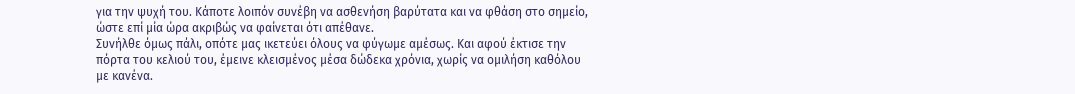για την ψυχή του. Κάποτε λοιπόν συνέβη να ασθενήση βαρύτατα και να φθάση στο σημείο, ώστε επί μία ώρα ακριβώς να φαίνεται ότι απέθανε.
Συνήλθε όμως πάλι, οπότε μας ικετεύει όλους να φύγωμε αμέσως. Και αφού έκτισε την πόρτα του κελιού του, έμεινε κλεισμένος μέσα δώδεκα χρόνια, χωρίς να ομιλήση καθόλου με κανένα.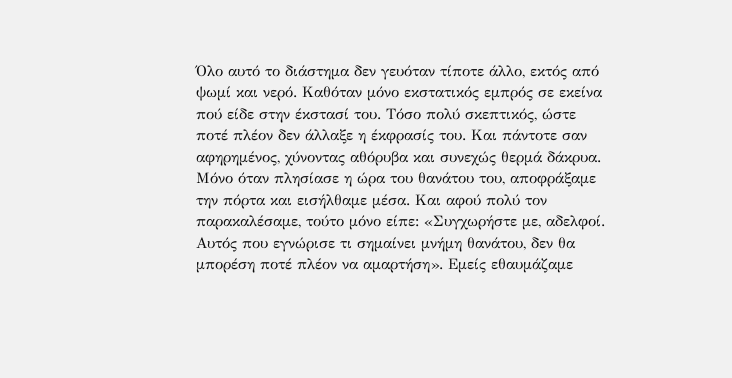Όλο αυτό το διάστημα δεν γευόταν τίποτε άλλο, εκτός από ψωμί και νερό. Καθόταν μόνο εκστατικός εμπρός σε εκείνα πού είδε στην έκστασί του. Τόσο πολύ σκεπτικός, ώστε ποτέ πλέον δεν άλλαξε η έκφρασίς του. Και πάντοτε σαν αφηρημένος, χύνοντας αθόρυβα και συνεχώς θερμά δάκρυα.
Μόνο όταν πλησίασε η ώρα του θανάτου του, αποφράξαμε την πόρτα και εισήλθαμε μέσα. Και αφού πολύ τον παρακαλέσαμε, τούτο μόνο είπε: «Συγχωρήστε με, αδελφοί. Αυτός που εγνώρισε τι σημαίνει μνήμη θανάτου, δεν θα μπορέση ποτέ πλέον να αμαρτήση». Εμείς εθαυμάζαμε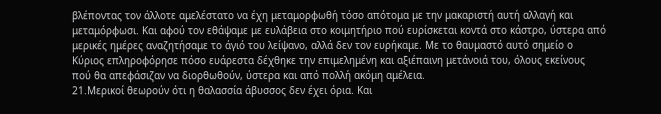βλέποντας τον άλλοτε αμελέστατο να έχη μεταμορφωθή τόσο απότομα με την μακαριστή αυτή αλλαγή και μεταμόρφωσι. Και αφού τον εθάψαμε με ευλάβεια στο κοιμητήριο πού ευρίσκεται κοντά στο κάστρο, ύστερα από μερικές ημέρες αναζητήσαμε το άγιό του λείψανο, αλλά δεν τον ευρήκαμε. Με το θαυμαστό αυτό σημείο ο Κύριος επληροφόρησε πόσο ευάρεστα δέχθηκε την επιμελημένη και αξιέπαινη μετάνοιά του, όλους εκείνους πού θα απεφάσιζαν να διορθωθούν, ύστερα και από πολλή ακόμη αμέλεια.
21.Μερικοί θεωρούν ότι η θαλασσία άβυσσος δεν έχει όρια. Και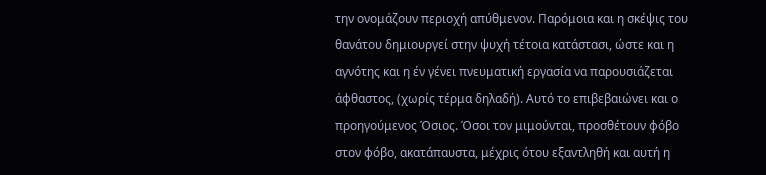την ονομάζουν περιοχή απύθμενον. Παρόμοια και η σκέψις του θανάτου δημιουργεί στην ψυχή τέτοια κατάστασι, ώστε και η αγνότης και η έν γένει πνευματική εργασία να παρουσιάζεται άφθαστος, (χωρίς τέρμα δηλαδή). Αυτό το επιβεβαιώνει και ο προηγούμενος Όσιος. Όσοι τον μιμούνται, προσθέτουν φόβο στον φόβο, ακατάπαυστα, μέχρις ότου εξαντληθή και αυτή η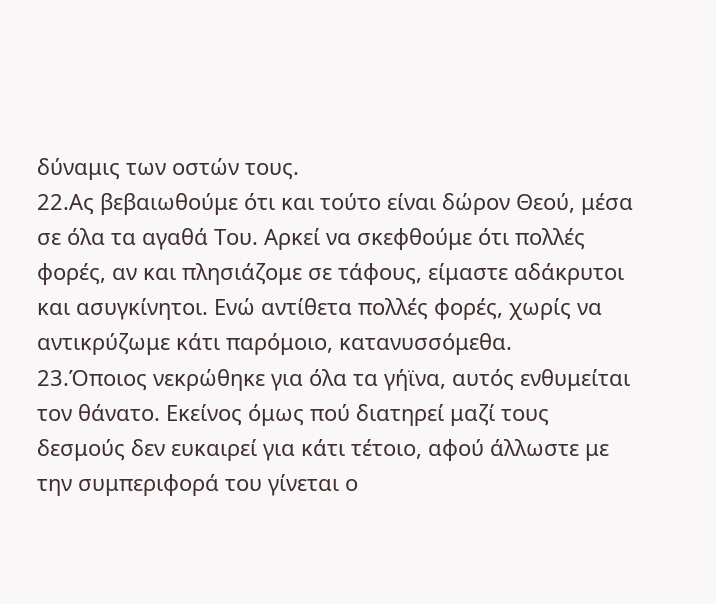δύναμις των οστών τους.
22.Ας βεβαιωθούμε ότι και τούτο είναι δώρον Θεού, μέσα σε όλα τα αγαθά Του. Αρκεί να σκεφθούμε ότι πολλές φορές, αν και πλησιάζομε σε τάφους, είμαστε αδάκρυτοι και ασυγκίνητοι. Ενώ αντίθετα πολλές φορές, χωρίς να αντικρύζωμε κάτι παρόμοιο, κατανυσσόμεθα.
23.Όποιος νεκρώθηκε για όλα τα γήϊνα, αυτός ενθυμείται τον θάνατο. Εκείνος όμως πού διατηρεί μαζί τους δεσμούς δεν ευκαιρεί για κάτι τέτοιο, αφού άλλωστε με την συμπεριφορά του γίνεται ο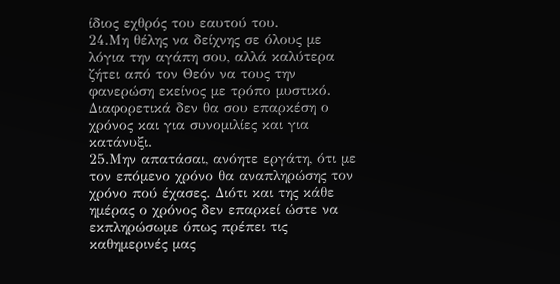ίδιος εχθρός του εαυτού του.
24.Μη θέλης να δείχνης σε όλους με λόγια την αγάπη σου, αλλά καλύτερα ζήτει από τον Θεόν να τους την φανερώση εκείνος με τρόπο μυστικό. Διαφορετικά δεν θα σου επαρκέση ο χρόνος και για συνομιλίες και για κατάνυξι.
25.Μην απατάσαι, ανόητε εργάτη, ότι με τον επόμενο χρόνο θα αναπληρώσης τον χρόνο πού έχασες. Διότι και της κάθε ημέρας ο χρόνος δεν επαρκεί ώστε να εκπληρώσωμε όπως πρέπει τις καθημερινές μας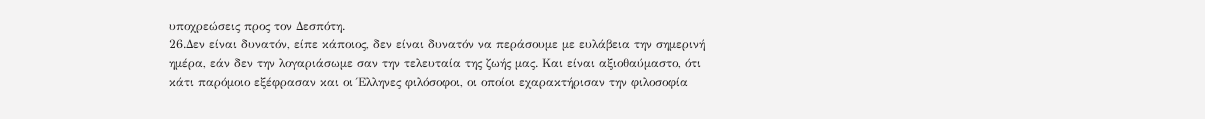υποχρεώσεις προς τον Δεσπότη.
26.Δεν είναι δυνατόν, είπε κάποιος, δεν είναι δυνατόν να περάσουμε με ευλάβεια την σημερινή ημέρα, εάν δεν την λογαριάσωμε σαν την τελευταία της ζωής μας. Και είναι αξιοθαύμαστο, ότι κάτι παρόμοιο εξέφρασαν και οι Έλληνες φιλόσοφοι, οι οποίοι εχαρακτήρισαν την φιλοσοφία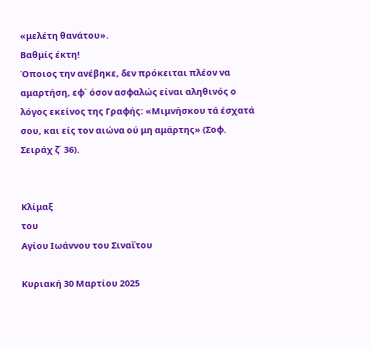«μελέτη θανάτου».
Βαθμίς έκτη!
Όποιος την ανέβηκε, δεν πρόκειται πλέον να αμαρτήση, εφ΄ όσον ασφαλώς είναι αληθινός ο λόγος εκείνος της Γραφής: «Μιμνήσκου τά έσχατά σου, και είς τον αιώνα ού μη αμάρτης» (Σοφ. Σειράχ ζ΄ 36).


Κλίμαξ
του
Αγίου Ιωάννου του Σιναΐτου

Κυριακή 30 Μαρτίου 2025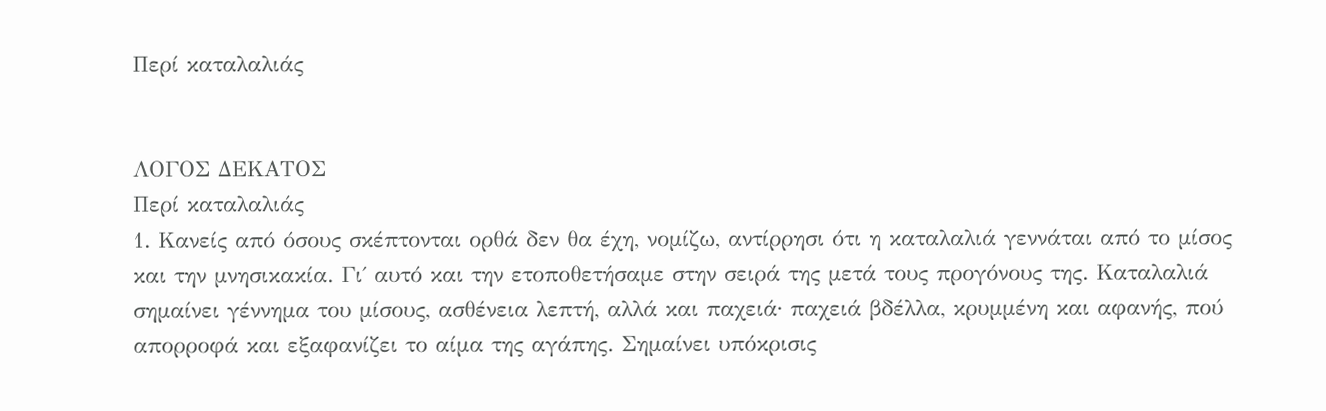Περί καταλαλιάς


ΛΟΓΟΣ ΔΕΚΑΤΟΣ
Περί καταλαλιάς
1. Κανείς από όσους σκέπτονται ορθά δεν θα έχη, νομίζω, αντίρρησι ότι η καταλαλιά γεννάται από το μίσος και την μνησικακία. Γι΄ αυτό και την ετοποθετήσαμε στην σειρά της μετά τους προγόνους της. Καταλαλιά σημαίνει γέννημα του μίσους, ασθένεια λεπτή, αλλά και παχειά∙ παχειά βδέλλα, κρυμμένη και αφανής, πού απορροφά και εξαφανίζει το αίμα της αγάπης. Σημαίνει υπόκρισις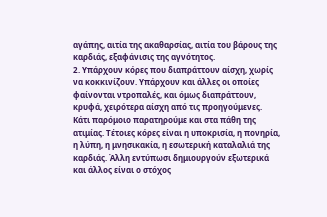αγάπης, αιτία της ακαθαρσίας, αιτία του βάρους της καρδιάς, εξαφάνισις της αγνότητος.
2. Υπάρχουν κόρες που διαπράττουν αίσχη, χωρίς να κοκκινίζουν. Υπάρχουν και άλλες οι οποίες φαίνονται ντροπαλές, και όμως διαπράττουν, κρυφά, χειρότερα αίσχη από τις προηγούμενες. Κάτι παρόμοιο παρατηρούμε και στα πάθη της ατιμίας. Τέτοιες κόρες είναι η υποκρισία, η πονηρία, η λύπη, η μνησικακία, η εσωτερική καταλαλιά της καρδιάς. Άλλη εντύπωσι δημιουργούν εξωτερικά και άλλος είναι ο στόχος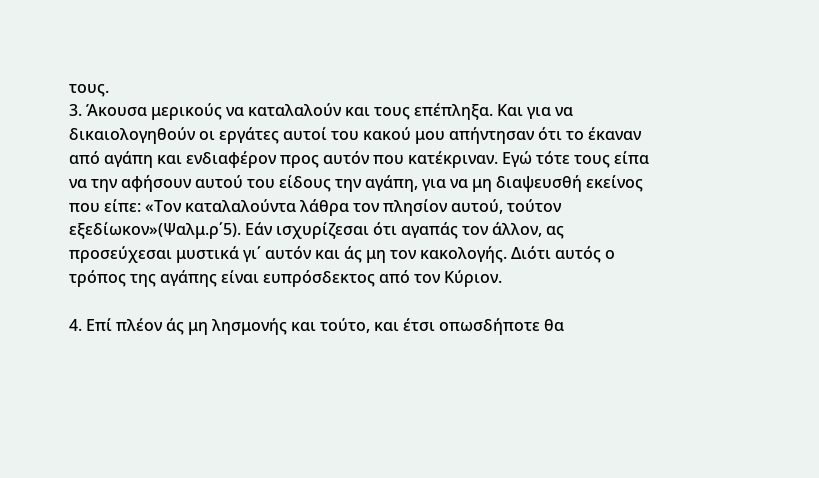τους.
3. Άκουσα μερικούς να καταλαλούν και τους επέπληξα. Και για να δικαιολογηθούν οι εργάτες αυτοί του κακού μου απήντησαν ότι το έκαναν από αγάπη και ενδιαφέρον προς αυτόν που κατέκριναν. Εγώ τότε τους είπα να την αφήσουν αυτού του είδους την αγάπη, για να μη διαψευσθή εκείνος που είπε: «Τον καταλαλούντα λάθρα τον πλησίον αυτού, τούτον εξεδίωκον»(Ψαλμ.ρ΄5). Εάν ισχυρίζεσαι ότι αγαπάς τον άλλον, ας προσεύχεσαι μυστικά γι΄ αυτόν και άς μη τον κακολογής. Διότι αυτός ο τρόπος της αγάπης είναι ευπρόσδεκτος από τον Κύριον.

4. Επί πλέον άς μη λησμονής και τούτο, και έτσι οπωσδήποτε θα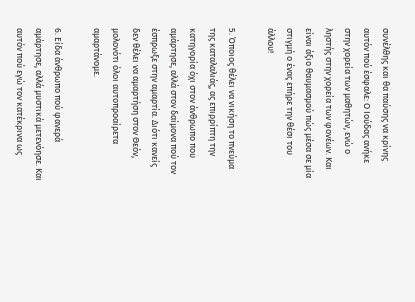συνέλθης και θα παύσης να κρίνης αυτόν πού έσφαλε: Ο Ιούδας ανήκε στην χορεία των μαθητών, ενώ ο ληστής στην χορεία των φονέων. Και είναι άξιο θαυμασμού πώς μέσα σε μία στιγμή ο ένας επήρε την θέσι του άλλου!

5. Όποιος θέλει να νικήση το πνεύμα της καταλαλιάς, ας επιρρίπτη την κατηγορία όχι στον άνθρωπο που αμάρτησε, αλλά στον δαίμονα πού τον έσπρωξε στην αμαρτία. Διότι κανείς δεν θέλει να αμαρτήση στον Θεόν, μολονότι όλοι αυτοπροαίρετα αμαρτάνομε.

6. Είδα άνθρωπο πού φανερά αμάρτησε, αλλά μυστικά μετενόησε. Και αυτόν πού εγώ τον κατέκρινα ως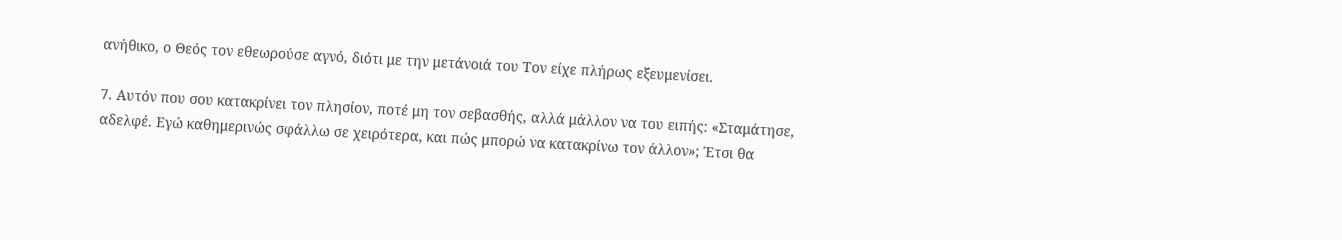ανήθικο, ο Θεός τον εθεωρούσε αγνό, διότι με την μετάνοιά του Τον είχε πλήρως εξευμενίσει.

7. Αυτόν που σου κατακρίνει τον πλησίον, ποτέ μη τον σεβασθής, αλλά μάλλον να του ειπής: «Σταμάτησε, αδελφέ. Εγώ καθημερινώς σφάλλω σε χειρότερα, και πώς μπορώ να κατακρίνω τον άλλον»; Έτσι θα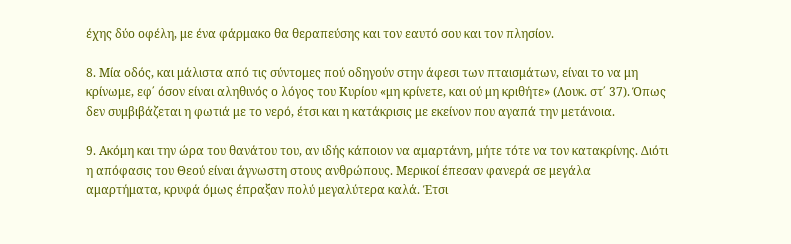έχης δύο οφέλη, με ένα φάρμακο θα θεραπεύσης και τον εαυτό σου και τον πλησίον.

8. Μία οδός, και μάλιστα από τις σύντομες πού οδηγούν στην άφεσι των πταισμάτων, είναι το να μη κρίνωμε, εφ΄ όσον είναι αληθινός ο λόγος του Κυρίου «μη κρίνετε, και ού μη κριθήτε» (Λουκ. στ΄ 37). Όπως δεν συμβιβάζεται η φωτιά με το νερό, έτσι και η κατάκρισις με εκείνον που αγαπά την μετάνοια.

9. Ακόμη και την ώρα του θανάτου του, αν ιδής κάποιον να αμαρτάνη, μήτε τότε να τον κατακρίνης. Διότι η απόφασις του Θεού είναι άγνωστη στους ανθρώπους. Μερικοί έπεσαν φανερά σε μεγάλα αμαρτήματα, κρυφά όμως έπραξαν πολύ μεγαλύτερα καλά. Έτσι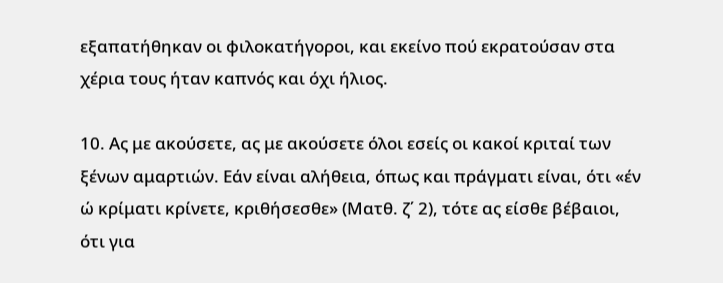εξαπατήθηκαν οι φιλοκατήγοροι, και εκείνο πού εκρατούσαν στα χέρια τους ήταν καπνός και όχι ήλιος.

10. Ας με ακούσετε, ας με ακούσετε όλοι εσείς οι κακοί κριταί των ξένων αμαρτιών. Εάν είναι αλήθεια, όπως και πράγματι είναι, ότι «έν ώ κρίματι κρίνετε, κριθήσεσθε» (Ματθ. ζ΄ 2), τότε ας είσθε βέβαιοι, ότι για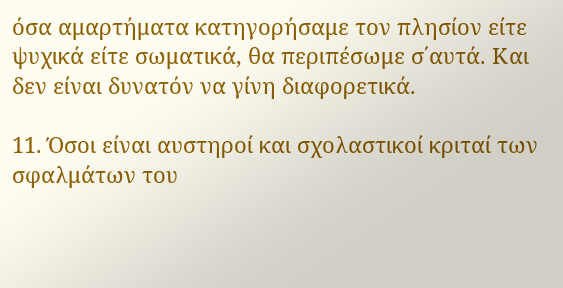όσα αμαρτήματα κατηγορήσαμε τον πλησίον είτε ψυχικά είτε σωματικά, θα περιπέσωμε σ΄αυτά. Και δεν είναι δυνατόν να γίνη διαφορετικά.

11. Όσοι είναι αυστηροί και σχολαστικοί κριταί των σφαλμάτων του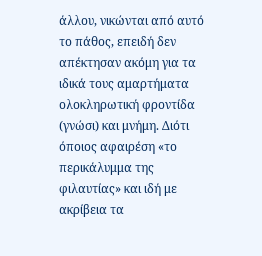άλλου, νικώνται από αυτό το πάθος, επειδή δεν απέκτησαν ακόμη για τα ιδικά τους αμαρτήματα ολοκληρωτική φροντίδα (γνώσι) και μνήμη. Διότι όποιος αφαιρέση «το περικάλυμμα της φιλαυτίας» και ιδή με ακρίβεια τα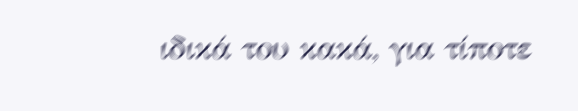ιδικά του κακά, για τίποτε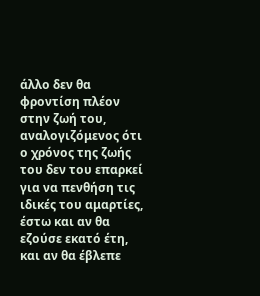άλλο δεν θα φροντίση πλέον στην ζωή του, αναλογιζόμενος ότι ο χρόνος της ζωής του δεν του επαρκεί για να πενθήση τις ιδικές του αμαρτίες, έστω και αν θα εζούσε εκατό έτη, και αν θα έβλεπε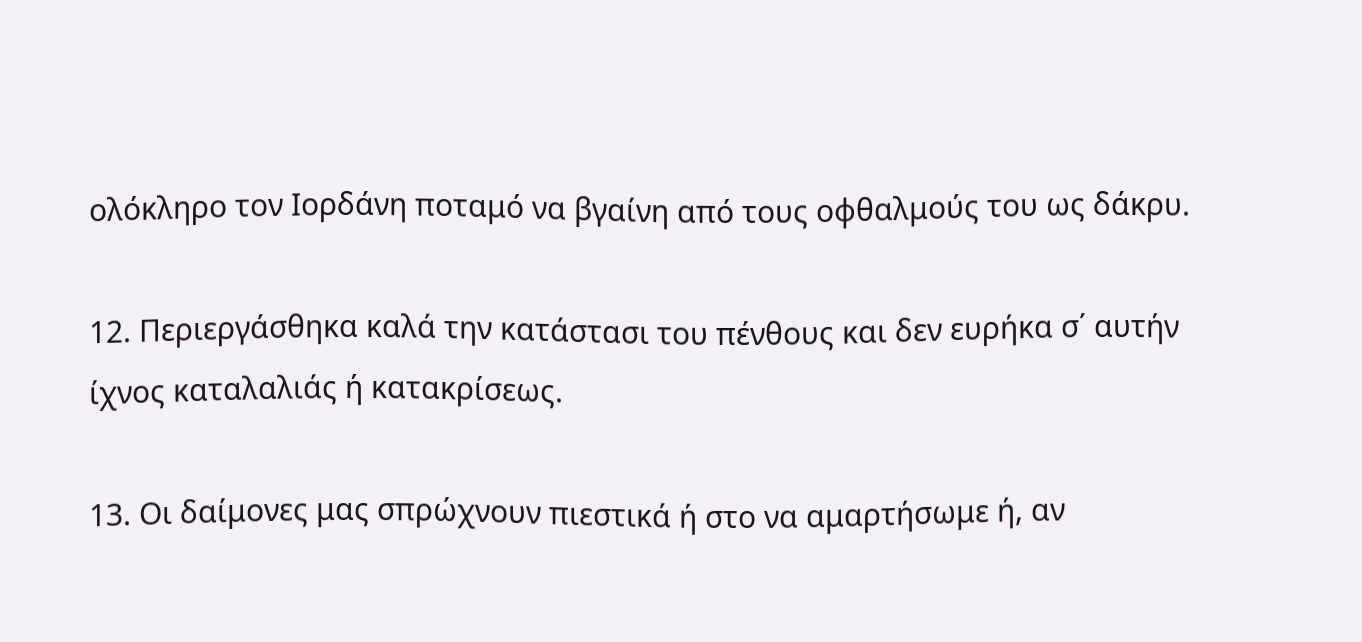ολόκληρο τον Ιορδάνη ποταμό να βγαίνη από τους οφθαλμούς του ως δάκρυ.

12. Περιεργάσθηκα καλά την κατάστασι του πένθους και δεν ευρήκα σ΄ αυτήν ίχνος καταλαλιάς ή κατακρίσεως.

13. Οι δαίμονες μας σπρώχνουν πιεστικά ή στο να αμαρτήσωμε ή, αν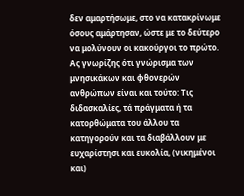δεν αμαρτήσωμε, στο να κατακρίνωμε όσους αμάρτησαν, ώστε με το δεύτερο να μολύνουν οι κακούργοι το πρώτο. Ας γνωρίζης ότι γνώρισμα των μνησικάκων και φθονερών ανθρώπων είναι και τούτο: Τις διδασκαλίες, τά πράγματα ή τα κατορθώματα του άλλου τα κατηγορούν και τα διαβάλλουν με ευχαρίστησι και ευκολία, (νικημένοι και)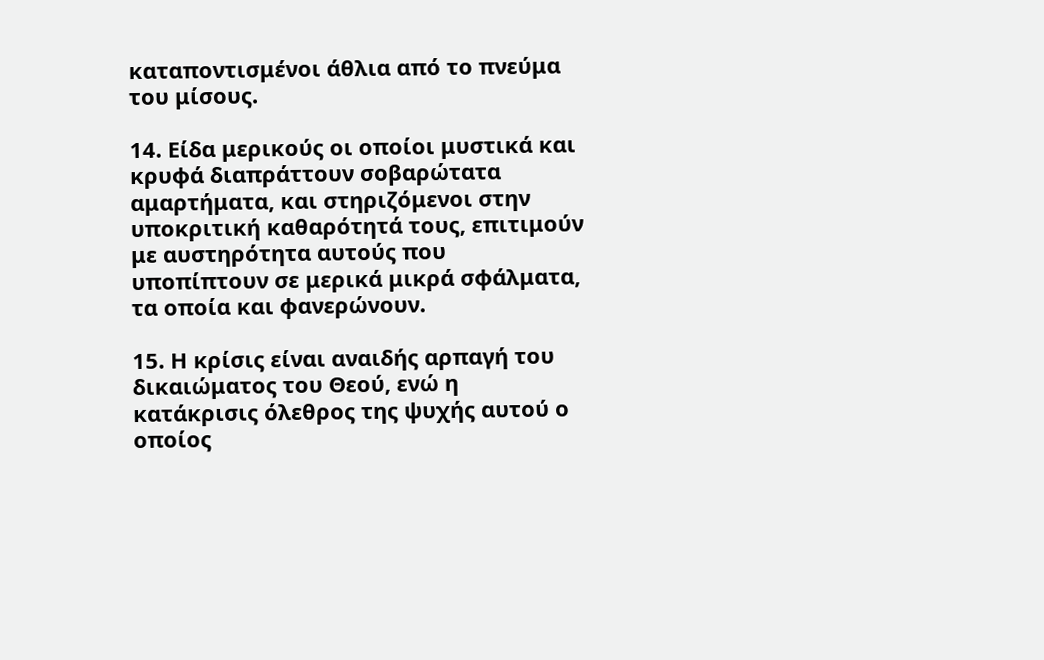καταποντισμένοι άθλια από το πνεύμα του μίσους.

14. Είδα μερικούς οι οποίοι μυστικά και κρυφά διαπράττουν σοβαρώτατα αμαρτήματα, και στηριζόμενοι στην υποκριτική καθαρότητά τους, επιτιμούν με αυστηρότητα αυτούς που υποπίπτουν σε μερικά μικρά σφάλματα, τα οποία και φανερώνουν.

15. Η κρίσις είναι αναιδής αρπαγή του δικαιώματος του Θεού, ενώ η κατάκρισις όλεθρος της ψυχής αυτού ο οποίος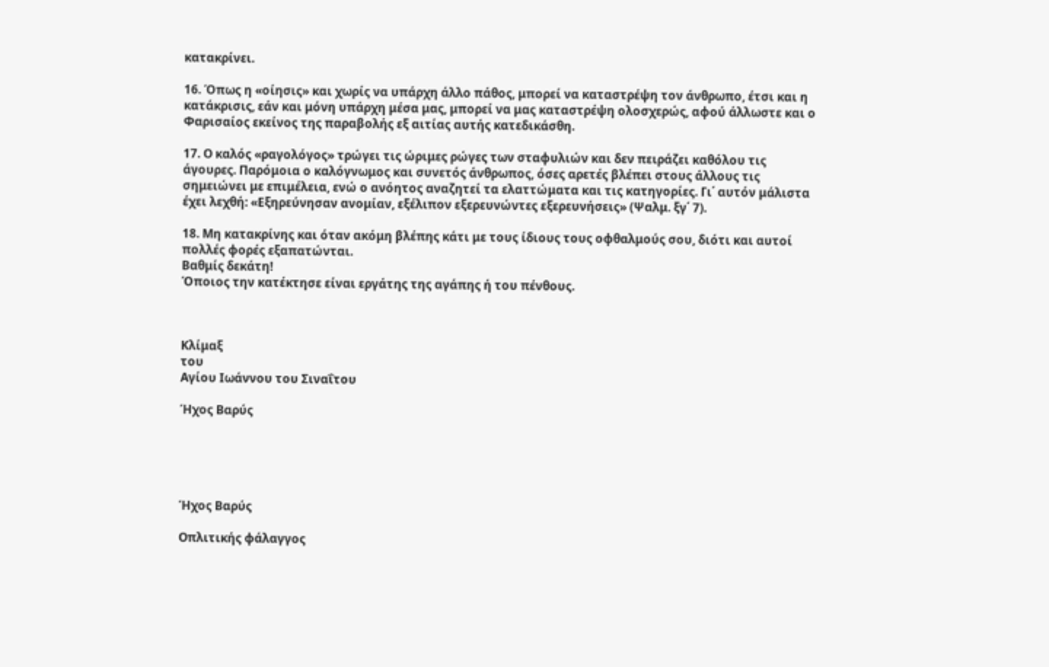κατακρίνει.

16. Όπως η «οίησις» και χωρίς να υπάρχη άλλο πάθος, μπορεί να καταστρέψη τον άνθρωπο, έτσι και η κατάκρισις, εάν και μόνη υπάρχη μέσα μας, μπορεί να μας καταστρέψη ολοσχερώς, αφού άλλωστε και ο Φαρισαίος εκείνος της παραβολής εξ αιτίας αυτής κατεδικάσθη.

17. Ο καλός «ραγολόγος» τρώγει τις ώριμες ρώγες των σταφυλιών και δεν πειράζει καθόλου τις άγουρες. Παρόμοια ο καλόγνωμος και συνετός άνθρωπος, όσες αρετές βλέπει στους άλλους τις σημειώνει με επιμέλεια, ενώ ο ανόητος αναζητεί τα ελαττώματα και τις κατηγορίες. Γι΄ αυτόν μάλιστα έχει λεχθή: «Εξηρεύνησαν ανομίαν, εξέλιπον εξερευνώντες εξερευνήσεις» (Ψαλμ. ξγ΄ 7).

18. Μη κατακρίνης και όταν ακόμη βλέπης κάτι με τους ίδιους τους οφθαλμούς σου, διότι και αυτοί πολλές φορές εξαπατώνται.
Βαθμίς δεκάτη!
Όποιος την κατέκτησε είναι εργάτης της αγάπης ή του πένθους.



Κλίμαξ
του
Αγίου Ιωάννου του Σιναΐτου

Ήχος Βαρύς





Ήχος Βαρύς

Οπλιτικής φάλαγγος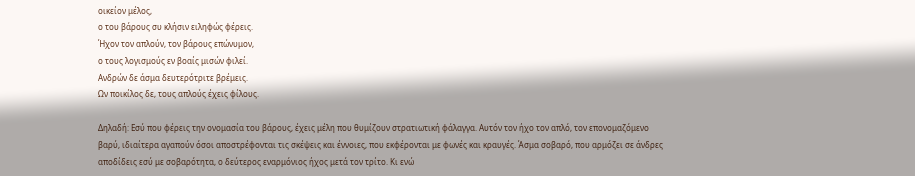οικείον μέλος,
ο του βάρους συ κλήσιν ειληφώς φέρεις.
Ήχον τον απλούν, τον βάρους επώνυμον,
ο τους λογισμούς εν βοαίς μισών φιλεί.
Ανδρών δε άσμα δευτερότριτε βρέμεις.
Ων ποικίλος δε, τους απλούς έχεις φίλους.

Δηλαδή: Εσύ που φέρεις την ονομασία του βάρους, έχεις μέλη που θυμίζουν στρατιωτική φάλαγγα. Αυτόν τον ήχο τον απλό, τον επονομαζόμενο βαρύ, ιδιαίτερα αγαπούν όσοι αποστρέφονται τις σκέψεις και έννοιες, που εκφέρονται με φωνές και κραυγές. Άσμα σοβαρό, που αρμόζει σε άνδρες αποδίδεις εσύ με σοβαρότητα, ο δεύτερος εναρμόνιος ήχος μετά τον τρίτο. Κι ενώ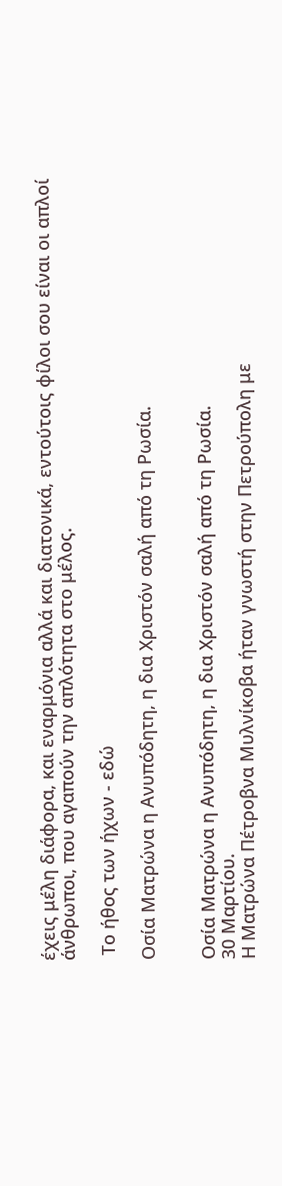έχεις μέλη διάφορα, και εναρμόνια αλλά και διατονικά, εντούτοις φίλοι σου είναι οι απλοί άνθρωποι, που αγαπούν την απλότητα στο μέλος.

 Το ήθος των ήχων - εδώ

Οσία Ματρώνα η Ανυπόδητη, η δια Χριστόν σαλή από τη Ρωσία.


Οσία Ματρώνα η Ανυπόδητη, η δια Χριστόν σαλή από τη Ρωσία.
30 Μαρτίου.
Η Ματρώνα Πέτροβνα Μυλνίκοβα ήταν γνωστή στην Πετρούπολη με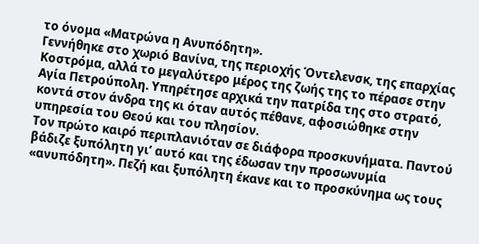το όνομα «Ματρώνα η Ανυπόδητη».
Γεννήθηκε στο χωριό Βανίνα, της περιοχής Όντελενσκ, της επαρχίας Κοστρόμα, αλλά το μεγαλύτερο μέρος της ζωής της το πέρασε στην Αγία Πετρούπολη. Υπηρέτησε αρχικά την πατρίδα της στο στρατό, κοντά στον άνδρα της κι όταν αυτός πέθανε, αφοσιώθηκε στην υπηρεσία του Θεού και του πλησίον.
Τον πρώτο καιρό περιπλανιόταν σε διάφορα προσκυνήματα. Παντού βάδιζε ξυπόλητη γι’ αυτό και της έδωσαν την προσωνυμία «ανυπόδητη». Πεζή και ξυπόλητη έκανε και το προσκύνημα ως τους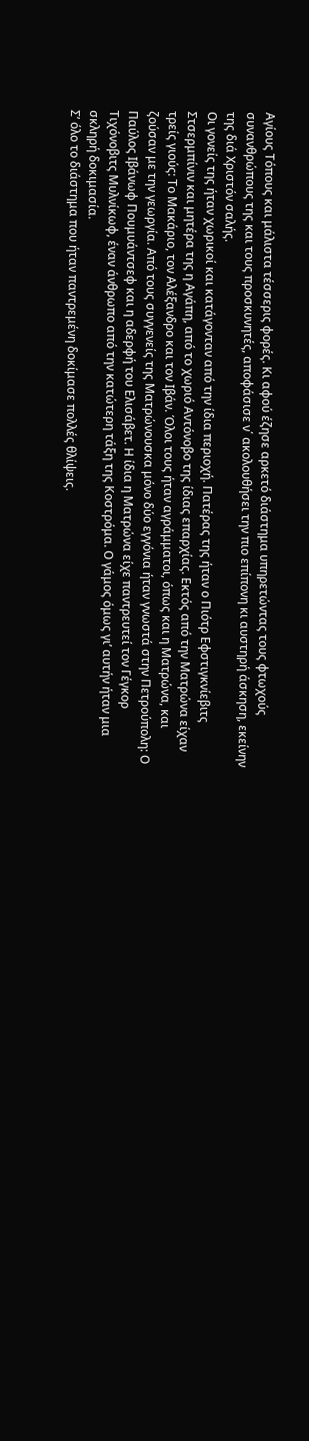Αγίους Τόπους και μάλιστα τέσσερις φορές. Κι αφού έζησε αρκετό διάστημα υπηρετώντας τους φτωχούς συνανθρώπους της και τους προσκυνητές, αποφάσισε ν΄ ακολουθήσει την πιο επίπονη κι αυστηρή άσκηση, εκείνην της διά Χριστόν σαλής.
Οι γονείς της ήταν χωρικοί και κατάγονταν από την ίδια περιοχή. Πατέρας της ήταν ο Πιότρ Εφστιγκνίεβιτς Στσερμπίνιν και μητέρα της η Αγάπη, από το χωριό Αντόνοβο της ίδιας επαρχίας. Εκτός από την Ματρώνα είχαν τρείς γιούς: Το Μακάριο, τον Αλέξανδρο και τον Ιβάν. Όλοι τους ήταν αγράμματοι, όπως και η Ματρώνα, και ζούσαν με την γεωργία. Από τους συγγενείς της Ματρώνουσκα μόνο δύο εγγόνια ήταν γνωστά στην Πετρούπολη: Ο Παύλος Ιβάνωφ Πουμυάντσεφ και η αδερφή του Ελισάβετ. Η ίδια η Ματρώνα είχε παντρευτεί τον Γέγκορ Τιχόνοβιτς Μυλνίκωφ, έναν άνθρωπο από την κατώτερη τάξη της Κοστρόμα. Ο γάμος όμως γι’ αυτήν ήταν μια σκληρή δοκιμασία.
Σ’ όλο το διάστημα που ήταν παντρεμένη δοκίμασε πολλές θλίψεις.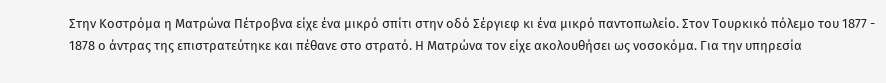Στην Κοστρόμα η Ματρώνα Πέτροβνα είχε ένα μικρό σπίτι στην οδό Σέργιεφ κι ένα μικρό παντοπωλείο. Στον Τουρκικό πόλεμο του 1877 - 1878 ο άντρας της επιστρατεύτηκε και πέθανε στο στρατό. Η Ματρώνα τον είχε ακολουθήσει ως νοσοκόμα. Για την υπηρεσία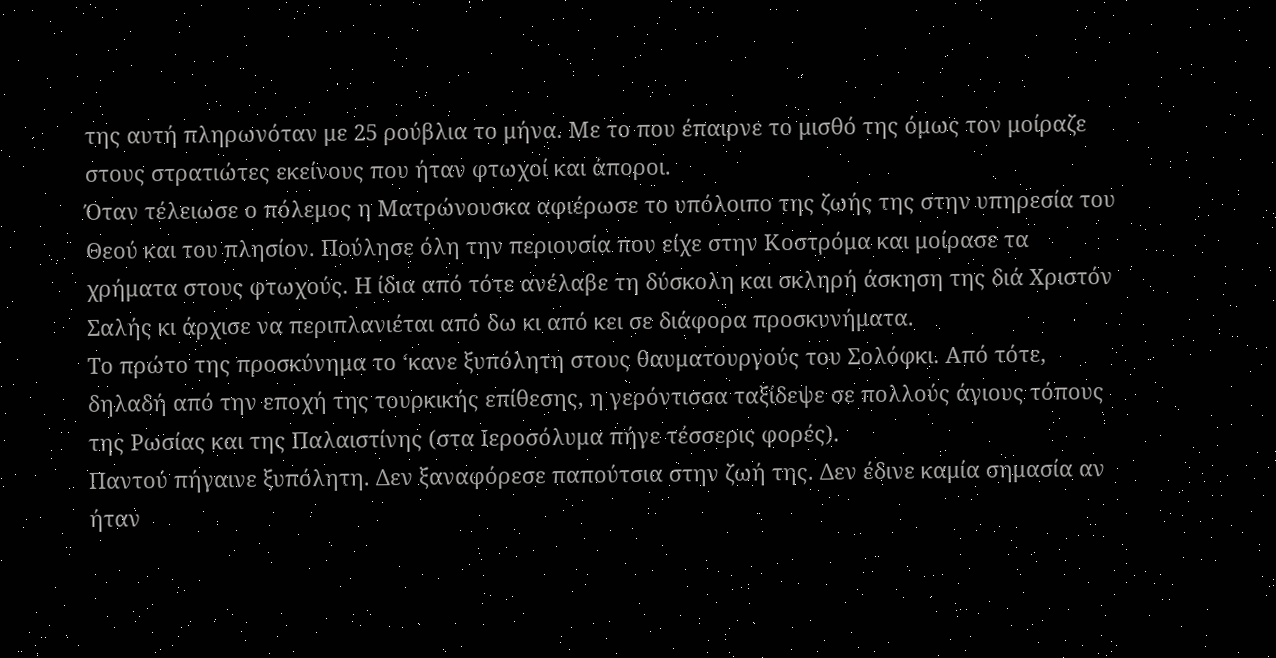της αυτή πληρωνόταν με 25 ρούβλια το μήνα. Με το που έπαιρνε το μισθό της όμως τον μοίραζε στους στρατιώτες εκείνους που ήταν φτωχοί και άποροι.
Όταν τέλειωσε ο πόλεμος η Ματρώνουσκα αφιέρωσε το υπόλοιπο της ζωής της στην υπηρεσία του Θεού και του πλησίον. Πούλησε όλη την περιουσία που είχε στην Κοστρόμα και μοίρασε τα χρήματα στους φτωχούς. Η ίδια από τότε ανέλαβε τη δύσκολη και σκληρή άσκηση της διά Χριστόν Σαλής κι άρχισε να περιπλανιέται από δω κι από κει σε διάφορα προσκυνήματα.
Το πρώτο της προσκύνημα το ‘κανε ξυπόλητη στους θαυματουργούς του Σολόφκι. Από τότε, δηλαδή από την εποχή της τουρκικής επίθεσης, η γερόντισσα ταξίδεψε σε πολλούς άγιους τόπους της Ρωσίας και της Παλαιστίνης (στα Ιεροσόλυμα πήγε τέσσερις φορές).
Παντού πήγαινε ξυπόλητη. Δεν ξαναφόρεσε παπούτσια στην ζωή της. Δεν έδινε καμία σημασία αν ήταν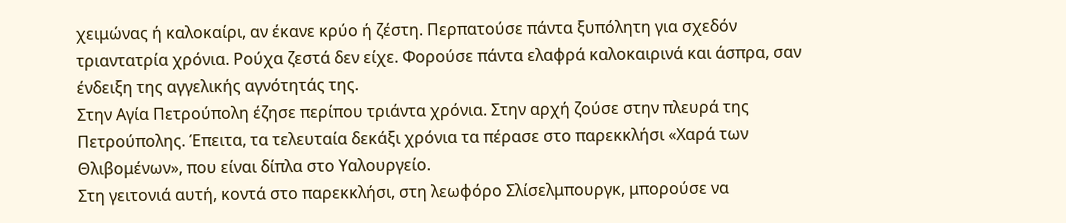χειμώνας ή καλοκαίρι, αν έκανε κρύο ή ζέστη. Περπατούσε πάντα ξυπόλητη για σχεδόν τριαντατρία χρόνια. Ρούχα ζεστά δεν είχε. Φορούσε πάντα ελαφρά καλοκαιρινά και άσπρα, σαν ένδειξη της αγγελικής αγνότητάς της.
Στην Αγία Πετρούπολη έζησε περίπου τριάντα χρόνια. Στην αρχή ζούσε στην πλευρά της Πετρούπολης. Έπειτα, τα τελευταία δεκάξι χρόνια τα πέρασε στο παρεκκλήσι «Χαρά των Θλιβομένων», που είναι δίπλα στο Υαλουργείο.
Στη γειτονιά αυτή, κοντά στο παρεκκλήσι, στη λεωφόρο Σλίσελμπουργκ, μπορούσε να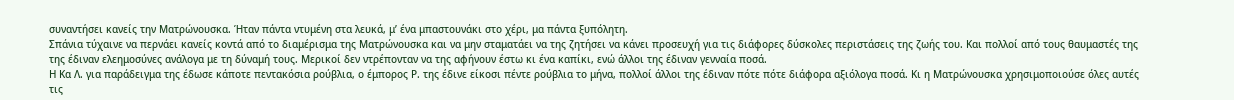συναντήσει κανείς την Ματρώνουσκα. Ήταν πάντα ντυμένη στα λευκά, μ’ ένα μπαστουνάκι στο χέρι, μα πάντα ξυπόλητη.
Σπάνια τύχαινε να περνάει κανείς κοντά από το διαμέρισμα της Ματρώνουσκα και να μην σταματάει να της ζητήσει να κάνει προσευχή για τις διάφορες δύσκολες περιστάσεις της ζωής του. Και πολλοί από τους θαυμαστές της της έδιναν ελεημοσύνες ανάλογα με τη δύναμή τους. Μερικοί δεν ντρέπονταν να της αφήνουν έστω κι ένα καπίκι, ενώ άλλοι της έδιναν γενναία ποσά.
Η Κα Λ. για παράδειγμα της έδωσε κάποτε πεντακόσια ρούβλια, ο έμπορος Ρ. της έδινε είκοσι πέντε ρούβλια το μήνα, πολλοί άλλοι της έδιναν πότε πότε διάφορα αξιόλογα ποσά. Κι η Ματρώνουσκα χρησιμοποιούσε όλες αυτές τις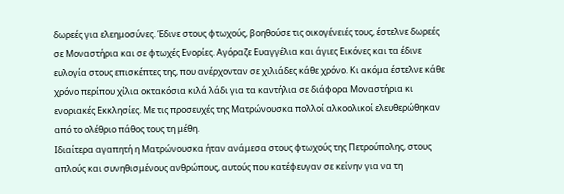δωρεές για ελεημοσύνες. Έδινε στους φτωχούς, βοηθούσε τις οικογένειές τους, έστελνε δωρεές σε Μοναστήρια και σε φτωχές Ενορίες. Αγόραζε Ευαγγέλια και άγιες Εικόνες και τα έδινε ευλογία στους επισκέπτες της, που ανέρχονταν σε χιλιάδες κάθε χρόνο. Κι ακόμα έστελνε κάθε χρόνο περίπου χίλια οκτακόσια κιλά λάδι για τα καντήλια σε διάφορα Μοναστήρια κι ενοριακές Εκκλησίες. Με τις προσευχές της Ματρώνουσκα πολλοί αλκοολικοί ελευθερώθηκαν από το ολέθριο πάθος τους τη μέθη.
Ιδιαίτερα αγαπητή η Ματρώνουσκα ήταν ανάμεσα στους φτωχούς της Πετρούπολης, στους απλούς και συνηθισμένους ανθρώπους, αυτούς που κατέφευγαν σε κείνην για να τη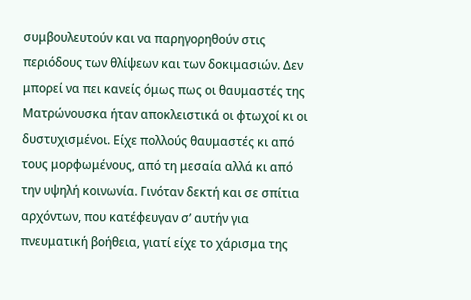συμβουλευτούν και να παρηγορηθούν στις περιόδους των θλίψεων και των δοκιμασιών. Δεν μπορεί να πει κανείς όμως πως οι θαυμαστές της Ματρώνουσκα ήταν αποκλειστικά οι φτωχοί κι οι δυστυχισμένοι. Είχε πολλούς θαυμαστές κι από τους μορφωμένους, από τη μεσαία αλλά κι από την υψηλή κοινωνία. Γινόταν δεκτή και σε σπίτια αρχόντων, που κατέφευγαν σ’ αυτήν για πνευματική βοήθεια, γιατί είχε το χάρισμα της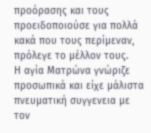προόρασης και τους προειδοποιούσε για πολλά κακά που τους περίμεναν, πρόλεγε το μέλλον τους.
Η αγία Ματρώνα γνώριζε προσωπικά και είχε μάλιστα πνευματική συγγενεια με τον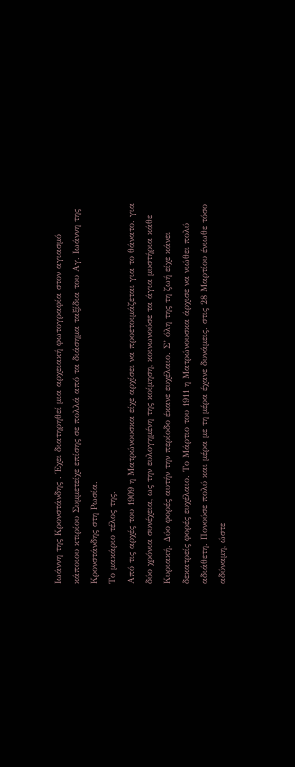Ιωάννη της Κρονστάνδης . Έχει διατηρηθεί μια αρχειακή φωτογραφία στον αγιασμό κάποιου κτιρίου Συμμετείχε επίσης σε πολλά από τα διάσημα ταξίδια του Αγ. Ιωάννη της Κρονστάνδης στη Ρωσία.
Το μακάριο τέλος της.
Από τις αρχές του 1909 η Ματρώνουσκα είχε αρχίσει να προετοιμάζεται για το θάνατο. για δύο χρόνια συνέχεια, ως την ευλογημένη της κοίμηση, κοινωνούσε τα άγια μυστήρια κάθε Κυριακή. Δύο φορές αυτήν την περίοδο έκανε ευχέλαιο. Σ’ όλη της τη ζωή είχε κάνει δεκατρείς φορές ευχέλαιο. Το Μάρτιο του 1911 η Ματρώνουσκα άρχισε να νιώθει πολύ αδιάθετη. Πονούσε πολύ και μέρα με τη μέρα έχανε δυνάμεις. στις 28 Μαρτίου ένιωθε τόσο αδύναμη, ώστε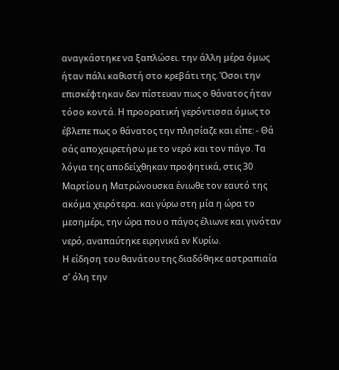αναγκάστηκε να ξαπλώσει. την άλλη μέρα όμως ήταν πάλι καθιστή στο κρεβάτι της. Όσοι την επισκέφτηκαν δεν πίστευαν πως ο θάνατος ήταν τόσο κοντά. Η προορατική γερόντισσα όμως το έβλεπε πως ο θάνατος την πλησίαζε και είπε: - Θά σάς αποχαιρετήσω με το νερό και τον πάγο. Τα λόγια της αποδείχθηκαν προφητικά, στις 30 Μαρτίου η Ματρώνουσκα ένιωθε τον εαυτό της ακόμα χειρότερα. και γύρω στη μία η ώρα το μεσημέρι, την ώρα που ο πάγος έλιωνε και γινόταν νερό, αναπαύτηκε ειρηνικά εν Κυρίω.
Η είδηση του θανάτου της διαδόθηκε αστραπιαία σ’ όλη την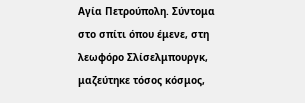Αγία Πετρούπολη. Σύντομα στο σπίτι όπου έμενε, στη λεωφόρο Σλίσελμπουργκ, μαζεύτηκε τόσος κόσμος,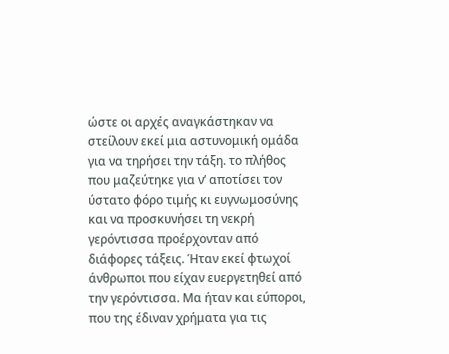ώστε οι αρχές αναγκάστηκαν να στείλουν εκεί μια αστυνομική ομάδα για να τηρήσει την τάξη. το πλήθος που μαζεύτηκε για ν’ αποτίσει τον ύστατο φόρο τιμής κι ευγνωμοσύνης και να προσκυνήσει τη νεκρή γερόντισσα προέρχονταν από διάφορες τάξεις. Ήταν εκεί φτωχοί άνθρωποι που είχαν ευεργετηθεί από την γερόντισσα. Μα ήταν και εύποροι, που της έδιναν χρήματα για τις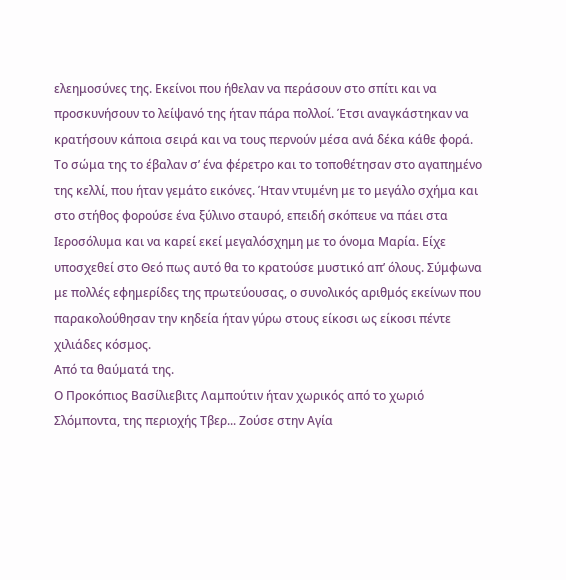ελεημοσύνες της. Εκείνοι που ήθελαν να περάσουν στο σπίτι και να προσκυνήσουν το λείψανό της ήταν πάρα πολλοί. Έτσι αναγκάστηκαν να κρατήσουν κάποια σειρά και να τους περνούν μέσα ανά δέκα κάθε φορά.
Το σώμα της το έβαλαν σ’ ένα φέρετρο και το τοποθέτησαν στο αγαπημένο της κελλί, που ήταν γεμάτο εικόνες. Ήταν ντυμένη με το μεγάλο σχήμα και στο στήθος φορούσε ένα ξύλινο σταυρό, επειδή σκόπευε να πάει στα Ιεροσόλυμα και να καρεί εκεί μεγαλόσχημη με το όνομα Μαρία. Είχε υποσχεθεί στο Θεό πως αυτό θα το κρατούσε μυστικό απ’ όλους. Σύμφωνα με πολλές εφημερίδες της πρωτεύουσας, ο συνολικός αριθμός εκείνων που παρακολούθησαν την κηδεία ήταν γύρω στους είκοσι ως είκοσι πέντε χιλιάδες κόσμος.
Από τα θαύματά της.
Ο Προκόπιος Βασίλιεβιτς Λαμπούτιν ήταν χωρικός από το χωριό Σλόμποντα, της περιοχής Τβερ... Ζούσε στην Αγία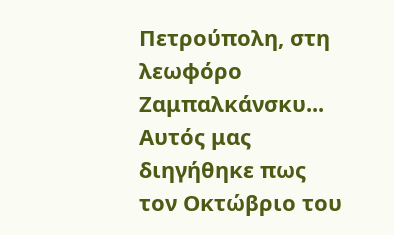Πετρούπολη, στη λεωφόρο Ζαμπαλκάνσκυ... Αυτός μας διηγήθηκε πως τον Οκτώβριο του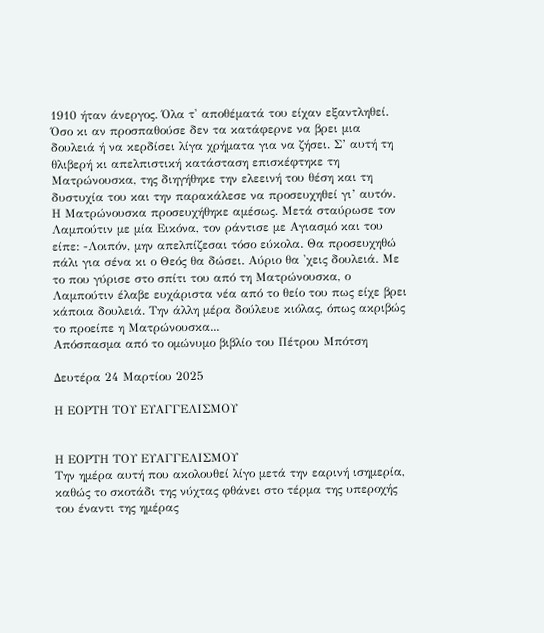1910 ήταν άνεργος. Όλα τ' αποθέματά του είχαν εξαντληθεί.
Όσο κι αν προσπαθούσε δεν τα κατάφερνε να βρει μια δουλειά ή να κερδίσει λίγα χρήματα για να ζήσει. Σ’ αυτή τη θλιβερή κι απελπιστική κατάσταση επισκέφτηκε τη Ματρώνουσκα, της διηγήθηκε την ελεεινή του θέση και τη δυστυχία του και την παρακάλεσε να προσευχηθεί γι’ αυτόν. Η Ματρώνουσκα προσευχήθηκε αμέσως. Μετά σταύρωσε τον Λαμπούτιν με μία Εικόνα, τον ράντισε με Αγιασμό και του είπε: -Λοιπόν, μην απελπίζεσαι τόσο εύκολα. Θα προσευχηθώ πάλι για σένα κι ο Θεός θα δώσει. Αύριο θα 'χεις δουλειά. Με το που γύρισε στο σπίτι του από τη Ματρώνουσκα, ο Λαμπούτιν έλαβε ευχάριστα νέα από το θείο του πως είχε βρει κάποια δουλειά. Την άλλη μέρα δούλευε κιόλας, όπως ακριβώς το προείπε η Ματρώνουσκα...
Απόσπασμα από το ομώνυμο βιβλίο του Πέτρου Μπότση

Δευτέρα 24 Μαρτίου 2025

Η ΕΟΡΤΗ ΤΟΥ ΕΥΑΓΓΕΛΙΣΜΟΥ


Η ΕΟΡΤΗ ΤΟΥ ΕΥΑΓΓΕΛΙΣΜΟΥ
Την ημέρα αυτή που ακολουθεί λίγο μετά την εαρινή ισημερία, καθώς το σκοτάδι της νύχτας φθάνει στο τέρμα της υπεροχής του έναντι της ημέρας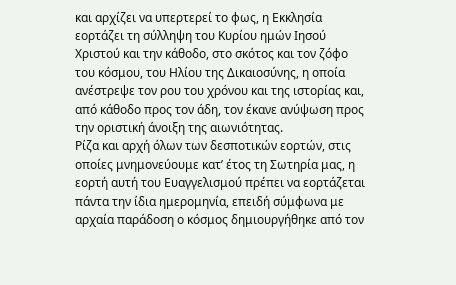και αρχίζει να υπερτερεί το φως, η Εκκλησία εορτάζει τη σύλληψη του Κυρίου ημών Ιησού Χριστού και την κάθοδο, στο σκότος και τον ζόφο του κόσμου, του Ηλίου της Δικαιοσύνης, η οποία ανέστρεψε τον ρου του χρόνου και της ιστορίας και, από κάθοδο προς τον άδη, τον έκανε ανύψωση προς την οριστική άνοιξη της αιωνιότητας.
Ρίζα και αρχή όλων των δεσποτικών εορτών, στις οποίες μνημονεύουμε κατ’ έτος τη Σωτηρία μας, η εορτή αυτή του Ευαγγελισμού πρέπει να εορτάζεται πάντα την ίδια ημερομηνία, επειδή σύμφωνα με αρχαία παράδοση ο κόσμος δημιουργήθηκε από τον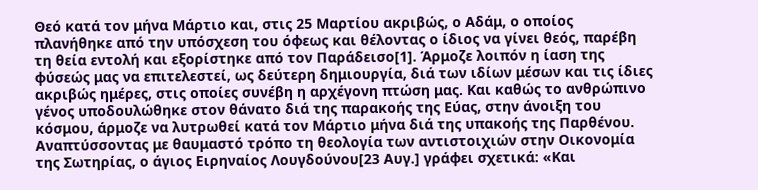Θεό κατά τον μήνα Μάρτιο και, στις 25 Μαρτίου ακριβώς, ο Αδάμ, ο οποίος πλανήθηκε από την υπόσχεση του όφεως και θέλοντας ο ίδιος να γίνει θεός, παρέβη τη θεία εντολή και εξορίστηκε από τον Παράδεισο[1]. Άρμοζε λοιπόν η ίαση της φύσεώς μας να επιτελεστεί, ως δεύτερη δημιουργία, διά των ιδίων μέσων και τις ίδιες ακριβώς ημέρες, στις οποίες συνέβη η αρχέγονη πτώση μας. Και καθώς το ανθρώπινο γένος υποδουλώθηκε στον θάνατο διά της παρακοής της Εύας, στην άνοιξη του κόσμου, άρμοζε να λυτρωθεί κατά τον Μάρτιο μήνα διά της υπακοής της Παρθένου. Αναπτύσσοντας με θαυμαστό τρόπο τη θεολογία των αντιστοιχιών στην Οικονομία της Σωτηρίας, ο άγιος Ειρηναίος Λουγδούνου[23 Αυγ.] γράφει σχετικά: «Και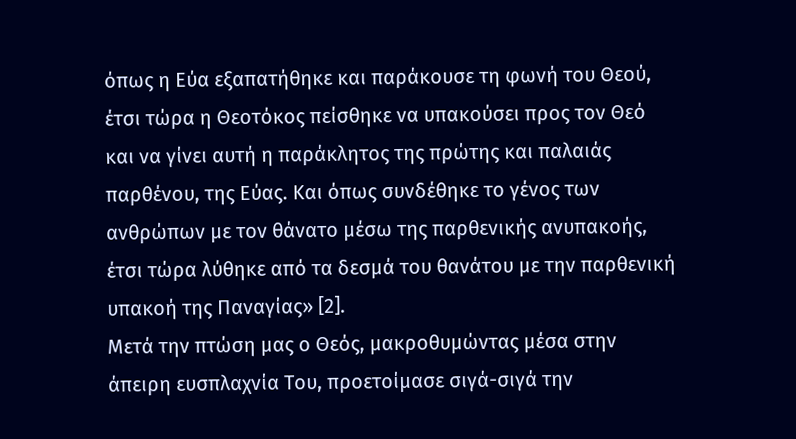όπως η Εύα εξαπατήθηκε και παράκουσε τη φωνή του Θεού, έτσι τώρα η Θεοτόκος πείσθηκε να υπακούσει προς τον Θεό και να γίνει αυτή η παράκλητος της πρώτης και παλαιάς παρθένου, της Εύας. Και όπως συνδέθηκε το γένος των ανθρώπων με τον θάνατο μέσω της παρθενικής ανυπακοής, έτσι τώρα λύθηκε από τα δεσμά του θανάτου με την παρθενική υπακοή της Παναγίας» [2].
Μετά την πτώση μας ο Θεός, μακροθυμώντας μέσα στην άπειρη ευσπλαχνία Του, προετοίμασε σιγά-σιγά την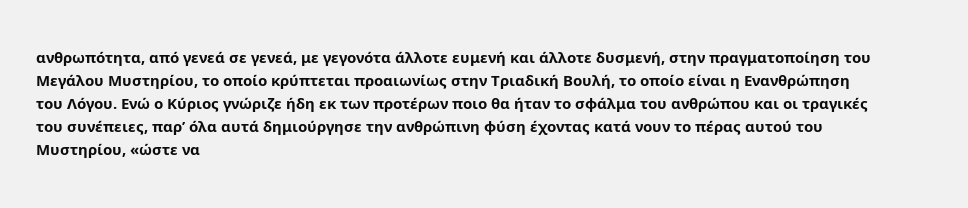ανθρωπότητα, από γενεά σε γενεά, με γεγονότα άλλοτε ευμενή και άλλοτε δυσμενή, στην πραγματοποίηση του Μεγάλου Μυστηρίου, το οποίο κρύπτεται προαιωνίως στην Τριαδική Βουλή, το οποίο είναι η Ενανθρώπηση του Λόγου. Ενώ ο Κύριος γνώριζε ήδη εκ των προτέρων ποιο θα ήταν το σφάλμα του ανθρώπου και οι τραγικές του συνέπειες, παρ’ όλα αυτά δημιούργησε την ανθρώπινη φύση έχοντας κατά νουν το πέρας αυτού του Μυστηρίου, «ώστε να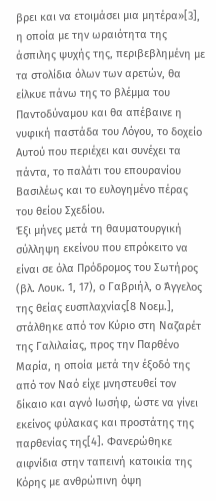βρει και να ετοιμάσει μια μητέρα»[3], η οποία με την ωραιότητα της άσπιλης ψυχής της, περιβεβλημένη με τα στολίδια όλων των αρετών, θα είλκυε πάνω της το βλέμμα του Παντοδύναμου και θα απέβαινε η νυφική παστάδα του Λόγου, το δοχείο Αυτού που περιέχει και συνέχει τα πάντα, το παλάτι του επουρανίου Βασιλέως και το ευλογημένο πέρας του θείου Σχεδίου.
Έξι μήνες μετά τη θαυματουργική σύλληψη εκείνου που επρόκειτο να είναι σε όλα Πρόδρομος του Σωτήρος (βλ. Λουκ. 1, 17), ο Γαβριήλ, ο Άγγελος της θείας ευσπλαχνίας[8 Νοεμ.], στάλθηκε από τον Κύριο στη Ναζαρέτ της Γαλιλαίας, προς την Παρθένο Μαρία, η οποία μετά την έξοδό της από τον Ναό είχε μνηστευθεί τον δίκαιο και αγνό Ιωσήφ, ώστε να γίνει εκείνος φύλακας και προστάτης της παρθενίας της[4]. Φανερώθηκε αιφνίδια στην ταπεινή κατοικία της Κόρης με ανθρώπινη όψη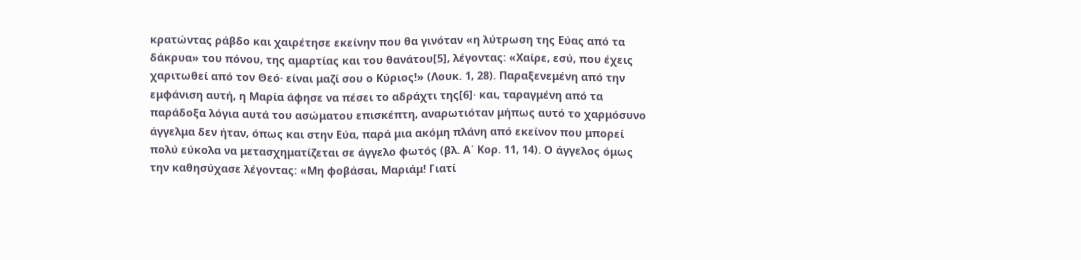κρατώντας ράβδο και χαιρέτησε εκείνην που θα γινόταν «η λύτρωση της Εύας από τα δάκρυα» του πόνου, της αμαρτίας και του θανάτου[5], λέγοντας: «Χαίρε, εσύ, που έχεις χαριτωθεί από τον Θεό· είναι μαζί σου ο Κύριος!» (Λουκ. 1, 28). Παραξενεμένη από την εμφάνιση αυτή, η Μαρία άφησε να πέσει το αδράχτι της[6]· και, ταραγμένη από τα παράδοξα λόγια αυτά του ασώματου επισκέπτη, αναρωτιόταν μήπως αυτό το χαρμόσυνο άγγελμα δεν ήταν, όπως και στην Εύα, παρά μια ακόμη πλάνη από εκείνον που μπορεί πολύ εύκολα να μετασχηματίζεται σε άγγελο φωτός (βλ. Α΄ Κορ. 11, 14). Ο άγγελος όμως την καθησύχασε λέγοντας: «Μη φοβάσαι, Μαριάμ! Γιατί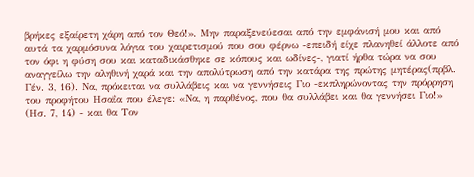βρήκες εξαίρετη χάρη από τον Θεό!». Μην παραξενεύεσαι από την εμφάνισή μου και από αυτά τα χαρμόσυνα λόγια του χαιρετισμού που σου φέρνω -επειδή είχε πλανηθεί άλλοτε από τον όφι η φύση σου και καταδικάσθηκε σε κόπους και ωδίνες-, γιατί ήρθα τώρα να σου αναγγείλω την αληθινή χαρά και την απολύτρωση από την κατάρα της πρώτης μητέρας(πρβλ. Γέν. 3, 16). Να, πρόκειται να συλλάβεις και να γεννήσεις Γιο -εκπληρώνοντας την πρόρρηση του προφήτου Ησαΐα που έλεγε: «Να, η παρθένος, που θα συλλάβει και θα γεννήσει Γιο!» (Ησ. 7, 14) - και θα Τον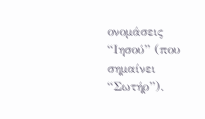ονομάσεις “Ιησού” (που σημαίνει “Σωτήρ”).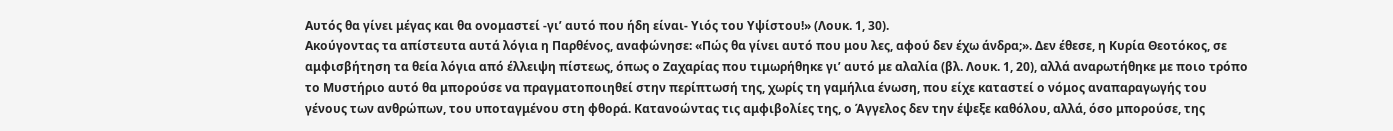Αυτός θα γίνει μέγας και θα ονομαστεί -γι’ αυτό που ήδη είναι- Υιός του Υψίστου!» (Λουκ. 1, 30).
Ακούγοντας τα απίστευτα αυτά λόγια η Παρθένος, αναφώνησε: «Πώς θα γίνει αυτό που μου λες, αφού δεν έχω άνδρα;». Δεν έθεσε, η Κυρία Θεοτόκος, σε αμφισβήτηση τα θεία λόγια από έλλειψη πίστεως, όπως ο Ζαχαρίας που τιμωρήθηκε γι’ αυτό με αλαλία (βλ. Λουκ. 1, 20), αλλά αναρωτήθηκε με ποιο τρόπο το Μυστήριο αυτό θα μπορούσε να πραγματοποιηθεί στην περίπτωσή της, χωρίς τη γαμήλια ένωση, που είχε καταστεί ο νόμος αναπαραγωγής του γένους των ανθρώπων, του υποταγμένου στη φθορά. Κατανοώντας τις αμφιβολίες της, ο Άγγελος δεν την έψεξε καθόλου, αλλά, όσο μπορούσε, της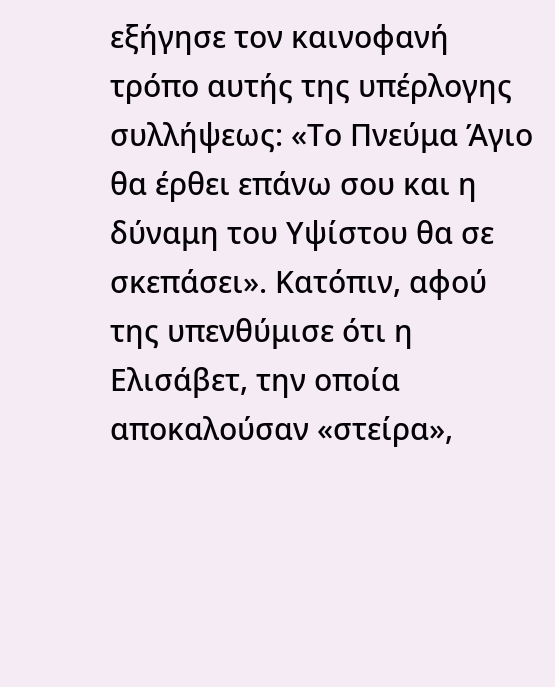εξήγησε τον καινοφανή τρόπο αυτής της υπέρλογης συλλήψεως: «Το Πνεύμα Άγιο θα έρθει επάνω σου και η δύναμη του Υψίστου θα σε σκεπάσει». Κατόπιν, αφού της υπενθύμισε ότι η Ελισάβετ, την οποία αποκαλούσαν «στείρα»,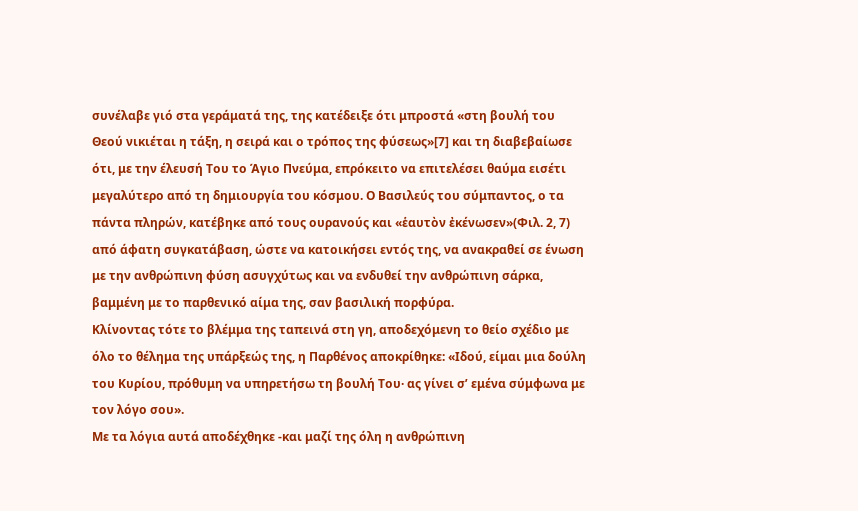συνέλαβε γιό στα γεράματά της, της κατέδειξε ότι μπροστά «στη βουλή του Θεού νικιέται η τάξη, η σειρά και ο τρόπος της φύσεως»[7] και τη διαβεβαίωσε ότι, με την έλευσή Του το Άγιο Πνεύμα, επρόκειτο να επιτελέσει θαύμα εισέτι μεγαλύτερο από τη δημιουργία του κόσμου. Ο Βασιλεύς του σύμπαντος, ο τα πάντα πληρών, κατέβηκε από τους ουρανούς και «ἑαυτὸν ἐκένωσεν»(Φιλ. 2, 7) από άφατη συγκατάβαση, ώστε να κατοικήσει εντός της, να ανακραθεί σε ένωση με την ανθρώπινη φύση ασυγχύτως και να ενδυθεί την ανθρώπινη σάρκα, βαμμένη με το παρθενικό αίμα της, σαν βασιλική πορφύρα.
Κλίνοντας τότε το βλέμμα της ταπεινά στη γη, αποδεχόμενη το θείο σχέδιο με όλο το θέλημα της υπάρξεώς της, η Παρθένος αποκρίθηκε: «Ιδού, είμαι μια δούλη του Κυρίου, πρόθυμη να υπηρετήσω τη βουλή Του· ας γίνει σ’ εμένα σύμφωνα με τον λόγο σου».
Με τα λόγια αυτά αποδέχθηκε -και μαζί της όλη η ανθρώπινη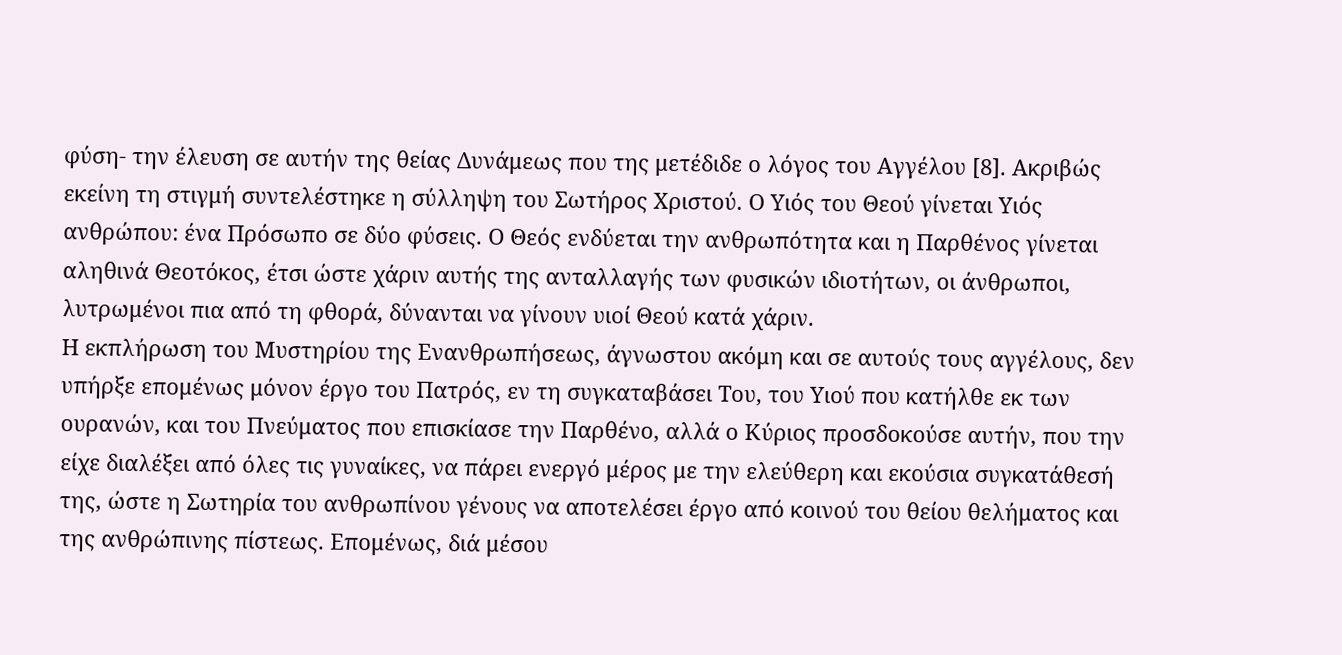φύση- την έλευση σε αυτήν της θείας Δυνάμεως που της μετέδιδε ο λόγος του Αγγέλου [8]. Ακριβώς εκείνη τη στιγμή συντελέστηκε η σύλληψη του Σωτήρος Χριστού. Ο Υιός του Θεού γίνεται Υιός ανθρώπου: ένα Πρόσωπο σε δύο φύσεις. Ο Θεός ενδύεται την ανθρωπότητα και η Παρθένος γίνεται αληθινά Θεοτόκος, έτσι ώστε χάριν αυτής της ανταλλαγής των φυσικών ιδιοτήτων, οι άνθρωποι, λυτρωμένοι πια από τη φθορά, δύνανται να γίνουν υιοί Θεού κατά χάριν.
Η εκπλήρωση του Μυστηρίου της Ενανθρωπήσεως, άγνωστου ακόμη και σε αυτούς τους αγγέλους, δεν υπήρξε επομένως μόνον έργο του Πατρός, εν τη συγκαταβάσει Του, του Υιού που κατήλθε εκ των ουρανών, και του Πνεύματος που επισκίασε την Παρθένο, αλλά ο Κύριος προσδοκούσε αυτήν, που την είχε διαλέξει από όλες τις γυναίκες, να πάρει ενεργό μέρος με την ελεύθερη και εκούσια συγκατάθεσή της, ώστε η Σωτηρία του ανθρωπίνου γένους να αποτελέσει έργο από κοινού του θείου θελήματος και της ανθρώπινης πίστεως. Επομένως, διά μέσου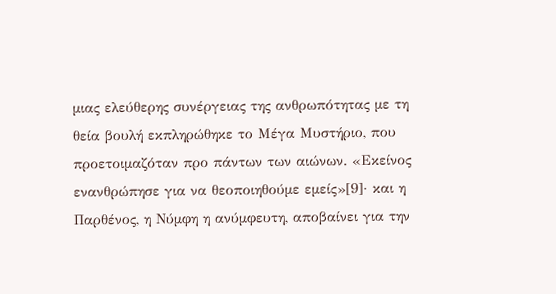μιας ελεύθερης συνέργειας της ανθρωπότητας με τη θεία βουλή εκπληρώθηκε το Μέγα Μυστήριο, που προετοιμαζόταν προ πάντων των αιώνων. «Εκείνος ενανθρώπησε για να θεοποιηθούμε εμείς»[9]· και η Παρθένος, η Νύμφη η ανύμφευτη, αποβαίνει για την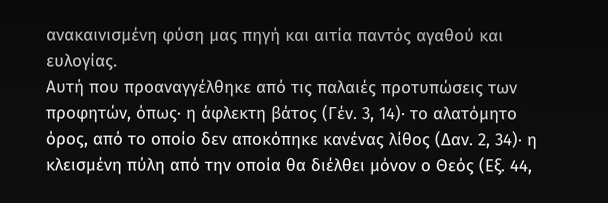ανακαινισμένη φύση μας πηγή και αιτία παντός αγαθού και ευλογίας.
Αυτή που προαναγγέλθηκε από τις παλαιές προτυπώσεις των προφητών, όπως· η άφλεκτη βάτος (Γέν. 3, 14)· το αλατόμητο όρος, από το οποίο δεν αποκόπηκε κανένας λίθος (Δαν. 2, 34)· η κλεισμένη πύλη από την οποία θα διέλθει μόνον ο Θεός (Εξ. 44,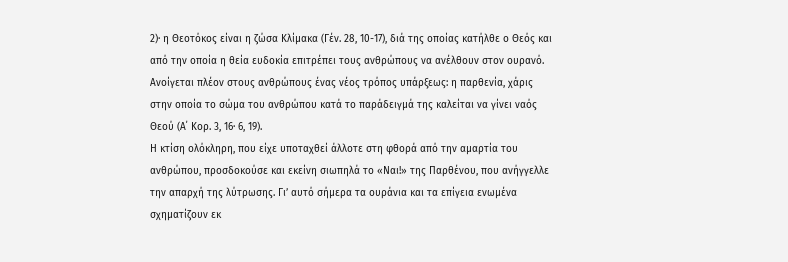2)· η Θεοτόκος είναι η ζώσα Κλίμακα (Γέν. 28, 10-17), διά της οποίας κατήλθε ο Θεός και από την οποία η θεία ευδοκία επιτρέπει τους ανθρώπους να ανέλθουν στον ουρανό. Ανοίγεται πλέον στους ανθρώπους ένας νέος τρόπος υπάρξεως: η παρθενία, χάρις στην οποία το σώμα του ανθρώπου κατά το παράδειγμά της καλείται να γίνει ναός Θεού (Α΄ Κορ. 3, 16· 6, 19).
Η κτίση ολόκληρη, που είχε υποταχθεί άλλοτε στη φθορά από την αμαρτία του ανθρώπου, προσδοκούσε και εκείνη σιωπηλά το «Ναι!» της Παρθένου, που ανήγγελλε την απαρχή της λύτρωσης. Γι’ αυτό σήμερα τα ουράνια και τα επίγεια ενωμένα σχηματίζουν εκ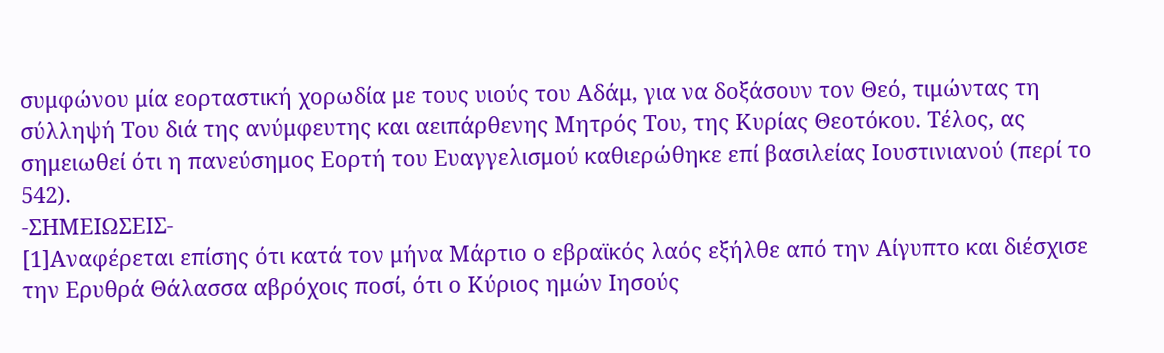συμφώνου μία εορταστική χορωδία με τους υιούς του Αδάμ, για να δοξάσουν τον Θεό, τιμώντας τη σύλληψή Του διά της ανύμφευτης και αειπάρθενης Μητρός Του, της Κυρίας Θεοτόκου. Τέλος, ας σημειωθεί ότι η πανεύσημος Εορτή του Ευαγγελισμού καθιερώθηκε επί βασιλείας Ιουστινιανού (περί το 542).
-ΣΗΜΕΙΩΣΕΙΣ-
[1]Αναφέρεται επίσης ότι κατά τον μήνα Μάρτιο ο εβραϊκός λαός εξήλθε από την Αίγυπτο και διέσχισε την Ερυθρά Θάλασσα αβρόχοις ποσί, ότι ο Κύριος ημών Ιησούς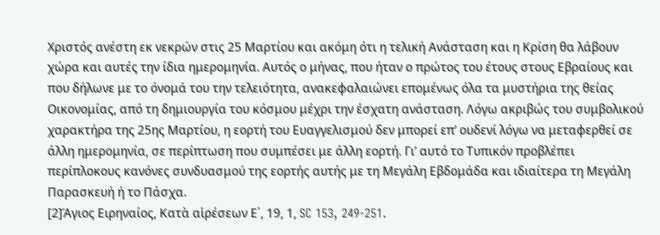Χριστός ανέστη εκ νεκρών στις 25 Μαρτίου και ακόμη ότι η τελική Ανάσταση και η Κρίση θα λάβουν χώρα και αυτές την ίδια ημερομηνία. Αυτός ο μήνας, που ήταν ο πρώτος του έτους στους Εβραίους και που δήλωνε με το όνομά του την τελειότητα, ανακεφαλαιώνει επομένως όλα τα μυστήρια της θείας Οικονομίας, από τη δημιουργία του κόσμου μέχρι την έσχατη ανάσταση. Λόγω ακριβώς του συμβολικού χαρακτήρα της 25ης Μαρτίου, η εορτή του Ευαγγελισμού δεν μπορεί επ’ ουδενί λόγω να μεταφερθεί σε άλλη ημερομηνία, σε περίπτωση που συμπέσει με άλλη εορτή. Γι’ αυτό το Τυπικόν προβλέπει περίπλοκους κανόνες συνδυασμού της εορτής αυτής με τη Μεγάλη Εβδομάδα και ιδιαίτερα τη Μεγάλη Παρασκευή ή το Πάσχα.
[2]Άγιος Ειρηναίος, Κατὰ αἱρέσεων Ε΄, 19, 1, SC 153, 249-251.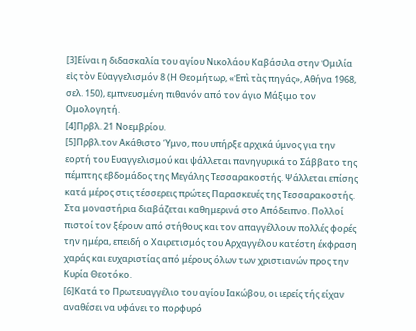[3]Είναι η διδασκαλία του αγίου Νικολάου Καβάσιλα στην Ὁμιλία εἰς τὸν Εὐαγγελισμόν 8 (Η Θεομήτωρ, «Ἐπὶ τὰς πηγάς», Αθήνα 1968, σελ. 150), εμπνευσμένη πιθανόν από τον άγιο Μάξιμο τον Ομολογητή.
[4]Πρβλ. 21 Νοεμβρίου.
[5]Πρβλ.τον Ακάθιστο Ύμνο, που υπήρξε αρχικά ύμνος για την εορτή του Ευαγγελισμού και ψάλλεται πανηγυρικά το Σάββατο της πέμπτης εβδομάδος της Μεγάλης Τεσσαρακοστής. Ψάλλεται επίσης κατά μέρος στις τέσσερεις πρώτες Παρασκευές της Τεσσαρακοστής. Στα μοναστήρια διαβάζεται καθημερινά στο Απόδειπνο. Πολλοί πιστοί τον ξέρουν από στήθους και τον απαγγέλλουν πολλές φορές την ημέρα, επειδή ο Χαιρετισμός του Αρχαγγέλου κατέστη έκφραση χαράς και ευχαριστίας από μέρους όλων των χριστιανών προς την Κυρία Θεοτόκο.
[6]Κατά το Πρωτευαγγέλιο του αγίου Ιακώβου, οι ιερείς τής είχαν αναθέσει να υφάνει το πορφυρό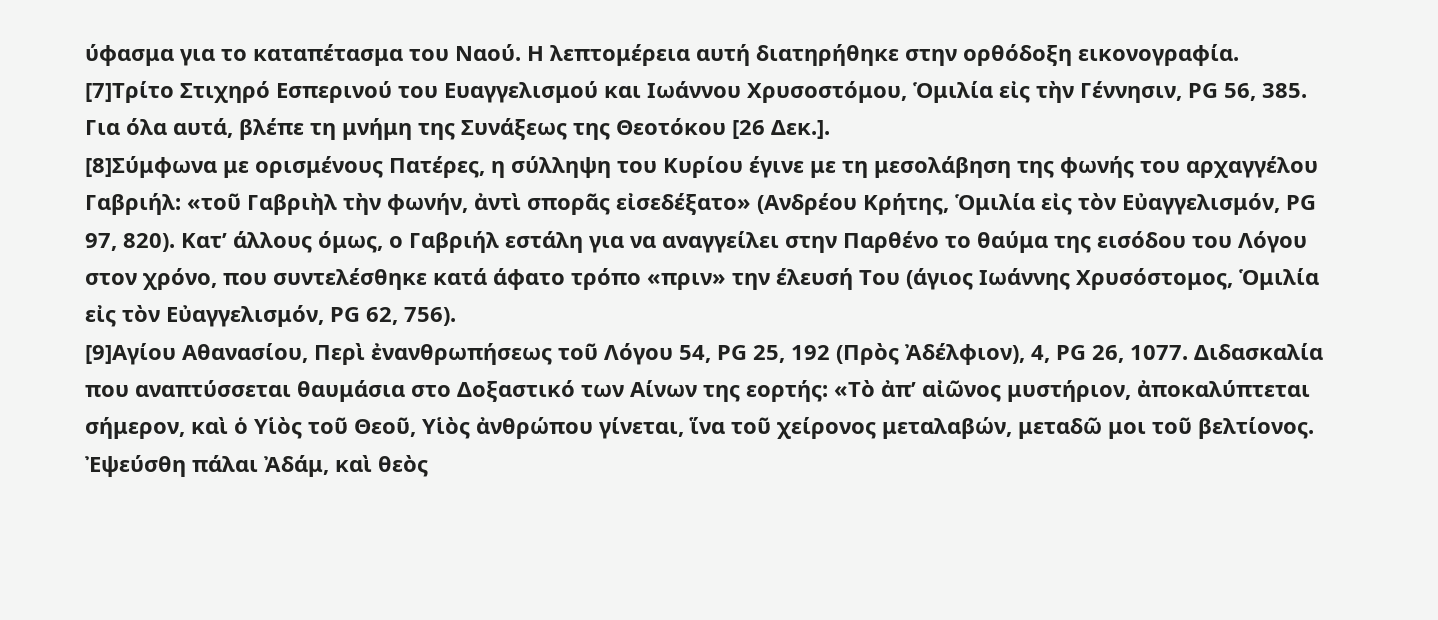ύφασμα για το καταπέτασμα του Ναού. Η λεπτομέρεια αυτή διατηρήθηκε στην ορθόδοξη εικονογραφία.
[7]Τρίτο Στιχηρό Εσπερινού του Ευαγγελισμού και Ιωάννου Χρυσοστόμου, Ὁμιλία εἰς τὴν Γέννησιν, PG 56, 385. Για όλα αυτά, βλέπε τη μνήμη της Συνάξεως της Θεοτόκου [26 Δεκ.].
[8]Σύμφωνα με ορισμένους Πατέρες, η σύλληψη του Κυρίου έγινε με τη μεσολάβηση της φωνής του αρχαγγέλου Γαβριήλ: «τοῦ Γαβριὴλ τὴν φωνήν, ἀντὶ σπορᾶς εἰσεδέξατο» (Ανδρέου Κρήτης, Ὁμιλία εἰς τὸν Εὐαγγελισμόν, PG 97, 820). Κατ’ άλλους όμως, ο Γαβριήλ εστάλη για να αναγγείλει στην Παρθένο το θαύμα της εισόδου του Λόγου στον χρόνο, που συντελέσθηκε κατά άφατο τρόπο «πριν» την έλευσή Του (άγιος Ιωάννης Χρυσόστομος, Ὁμιλία εἰς τὸν Εὐαγγελισμόν, PG 62, 756).
[9]Αγίου Αθανασίου, Περὶ ἐνανθρωπήσεως τοῦ Λόγου 54, PG 25, 192 (Πρὸς Ἀδέλφιον), 4, PG 26, 1077. Διδασκαλία που αναπτύσσεται θαυμάσια στο Δοξαστικό των Αίνων της εορτής: «Τὸ ἀπ’ αἰῶνος μυστήριον, ἀποκαλύπτεται σήμερον, καὶ ὁ Υἱὸς τοῦ Θεοῦ, Υἱὸς ἀνθρώπου γίνεται, ἵνα τοῦ χείρονος μεταλαβών, μεταδῶ μοι τοῦ βελτίονος. Ἐψεύσθη πάλαι Ἀδάμ, καὶ θεὸς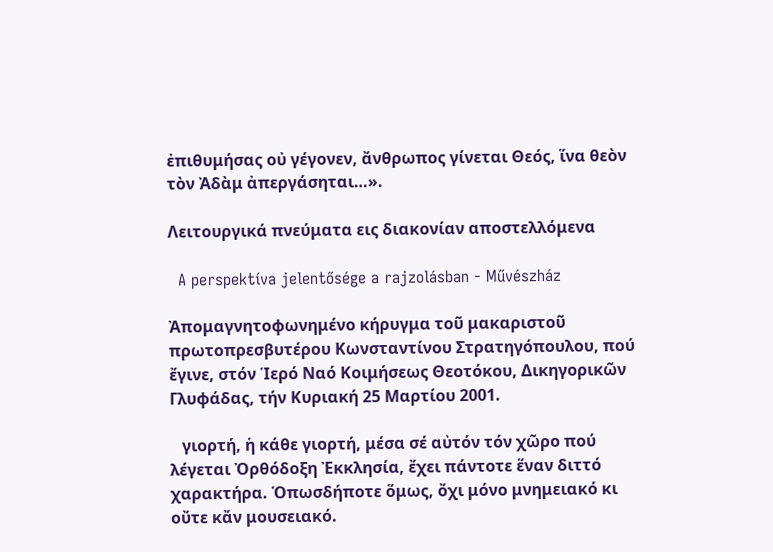ἐπιθυμήσας οὐ γέγονεν, ἄνθρωπος γίνεται Θεός, ἵνα θεὸν τὸν Ἀδὰμ ἀπεργάσηται…».

Λειτουργικά πνεύματα εις διακονίαν αποστελλόμενα

  A perspektíva jelentősége a rajzolásban - Művészház

Ἀπομαγνητοφωνημένο κήρυγμα τοῦ μακαριστοῦ πρωτοπρεσβυτέρου Κωνσταντίνου Στρατηγόπουλου, πού ἔγινε, στόν Ἱερό Ναό Κοιμήσεως Θεοτόκου, Δικηγορικῶν Γλυφάδας, τήν Κυριακή 25 Μαρτίου 2001.

   γιορτή, ἡ κάθε γιορτή, μέσα σέ αὐτόν τόν χῶρο πού λέγεται Ὀρθόδοξη Ἐκκλησία, ἔχει πάντοτε ἕναν διττό χαρακτήρα. Ὁπωσδήποτε ὅμως, ὄχι μόνο μνημειακό κι οὔτε κἄν μουσειακό.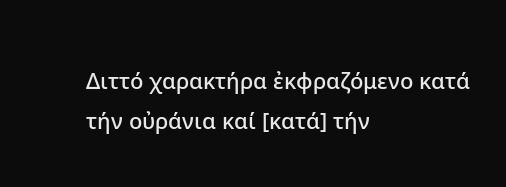Διττό χαρακτήρα ἐκφραζόμενο κατά τήν οὐράνια καί [κατά] τήν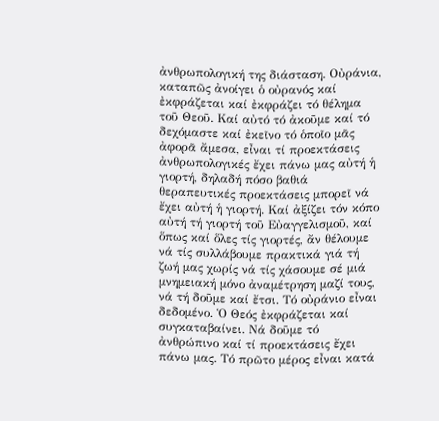ἀνθρωπολογική της διάσταση. Οὐράνια, καταπῶς ἀνοίγει ὁ οὐρανός καί ἐκφράζεται καί ἐκφράζει τό θέλημα τοῦ Θεοῦ. Καί αὐτό τό ἀκοῦμε καί τό δεχόμαστε καί ἐκεῖνο τό ὁποῖο μᾶς ἀφορᾶ ἄμεσα, εἶναι τί προεκτάσεις ἀνθρωπολογικές ἔχει πάνω μας αὐτή ἡ γιορτή, δηλαδή πόσο βαθιά θεραπευτικές προεκτάσεις μπορεῖ νά ἔχει αὐτή ἡ γιορτή. Καί ἀξίζει τόν κόπο αὐτή τή γιορτή τοῦ Εὐαγγελισμοῦ, καί ὅπως καί ὅλες τίς γιορτές, ἄν θέλουμε νά τίς συλλάβουμε πρακτικά γιά τή ζωή μας χωρίς νά τίς χάσουμε σέ μιά μνημειακή μόνο ἀναμέτρηση μαζί τους, νά τή δοῦμε καί ἔτσι. Τό οὐράνιο εἶναι δεδομένο. Ὁ Θεός ἐκφράζεται καί συγκαταβαίνει. Νά δοῦμε τό ἀνθρώπινο καί τί προεκτάσεις ἔχει πάνω μας. Τό πρῶτο μέρος εἶναι κατά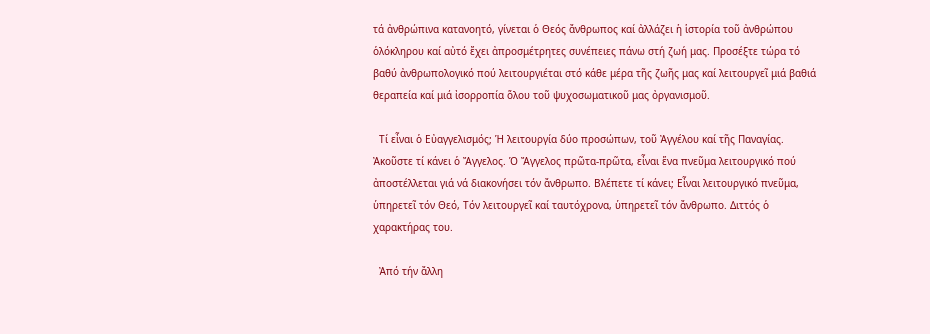τά ἀνθρώπινα κατανοητό, γίνεται ὁ Θεός ἄνθρωπος καί ἀλλάζει ἡ ἱστορία τοῦ ἀνθρώπου ὁλόκληρου καί αὐτό ἔχει ἀπροσμέτρητες συνέπειες πάνω στή ζωή μας. Προσέξτε τώρα τό βαθύ ἀνθρωπολογικό πού λειτουργιέται στό κάθε μέρα τῆς ζωῆς μας καί λειτουργεῖ μιά βαθιά θεραπεία καί μιά ἰσορροπία ὅλου τοῦ ψυχοσωματικοῦ μας ὀργανισμοῦ.

  Τί εἶναι ὁ Εὐαγγελισμός; Ἡ λειτουργία δύο προσώπων, τοῦ Ἀγγέλου καί τῆς Παναγίας. Ἀκοῦστε τί κάνει ὁ Ἄγγελος. Ὁ Ἄγγελος πρῶτα-πρῶτα, εἶναι ἕνα πνεῦμα λειτουργικό πού ἀποστέλλεται γιά νά διακονήσει τόν ἄνθρωπο. Βλέπετε τί κάνει; Εἶναι λειτουργικό πνεῦμα, ὑπηρετεῖ τόν Θεό, Τόν λειτουργεῖ καί ταυτόχρονα, ὑπηρετεῖ τόν ἄνθρωπο. Διττός ὁ χαρακτήρας του.

  Ἀπό τήν ἄλλη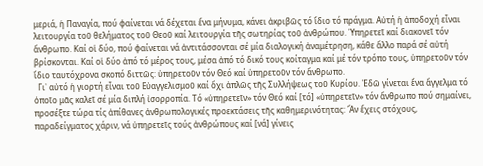μεριά, ἡ Παναγία, πού φαίνεται νά δέχεται ἕνα μήνυμα, κάνει ἀκριβῶς τό ἴδιο τό πράγμα. Αὐτή ἡ ἀποδοχή εἶναι λειτουργία τοῦ θελήματος τοῦ Θεοῦ καί λειτουργία τῆς σωτηρίας τοῦ ἀνθρώπου. Ὑπηρετεῖ καί διακονεῖ τόν ἄνθρωπο. Καί οἱ δύο, πού φαίνεται νά ἀντιτάσσονται σέ μία διαλογική ἀναμέτρηση, κάθε ἄλλο παρά σέ αὐτή βρίσκονται. Καί οἱ δύο ἀπό τό μέρος τους, μέσα ἀπό τό δικό τους κοίταγμα καί μέ τόν τρόπο τους, ὑπηρετοῦν τόν ἴδιο ταυτόχρονα σκοπό διττῶς: ὑπηρετοῦν τόν Θεό καί ὑπηρετοῦν τόν ἄνθρωπο.
  Γι᾽ αὐτό ἡ γιορτή εἶναι τοῦ Εὐαγγελισμοῦ καί ὄχι ἁπλῶς τῆς Συλλήψεως τοῦ Κυρίου. Ἐδῶ γίνεται ἕνα ἄγγελμα τό ὁποῖο μᾶς καλεῖ σέ μία διπλή ἰσορροπία. Τό «ὑπηρετεῖν» τόν Θεό καί [τό] «ὑπηρετεῖν» τόν ἄνθρωπο πού σημαίνει, προσέξτε τώρα τίς ἀπίθανες ἀνθρωπολογικές προεκτάσεις τῆς καθημερινότητας: Ἄν ἔχεις στόχους, παραδείγματος χάριν, νά ὑπηρετεῖς τούς ἀνθρώπους καί [νά] γίνεις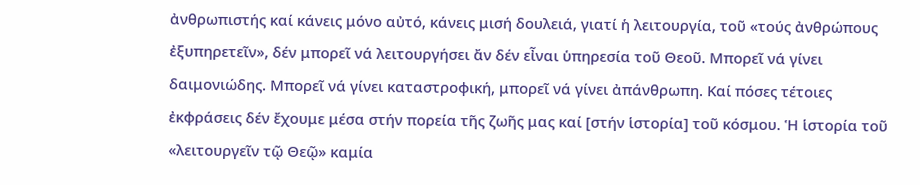ἀνθρωπιστής καί κάνεις μόνο αὐτό, κάνεις μισή δουλειά, γιατί ἡ λειτουργία, τοῦ «τούς ἀνθρώπους ἐξυπηρετεῖν», δέν μπορεῖ νά λειτουργήσει ἄν δέν εἶναι ὑπηρεσία τοῦ Θεοῦ. Μπορεῖ νά γίνει δαιμονιώδης. Μπορεῖ νά γίνει καταστροφική, μπορεῖ νά γίνει ἀπάνθρωπη. Καί πόσες τέτοιες ἐκφράσεις δέν ἔχουμε μέσα στήν πορεία τῆς ζωῆς μας καί [στήν ἱστορία] τοῦ κόσμου. Ἡ ἱστορία τοῦ «λειτουργεῖν τῷ Θεῷ» καμία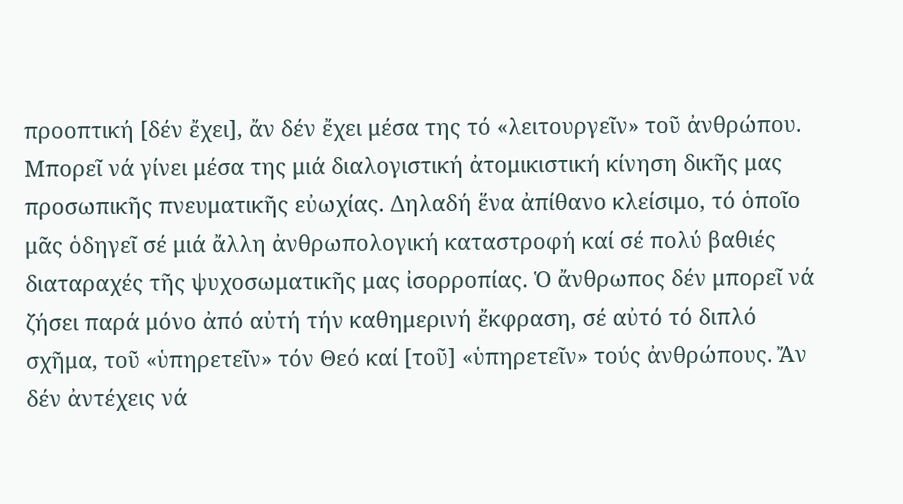προοπτική [δέν ἔχει], ἄν δέν ἔχει μέσα της τό «λειτουργεῖν» τοῦ ἀνθρώπου. Μπορεῖ νά γίνει μέσα της μιά διαλογιστική ἀτομικιστική κίνηση δικῆς μας προσωπικῆς πνευματικῆς εὐωχίας. Δηλαδή ἕνα ἀπίθανο κλείσιμο, τό ὁποῖο μᾶς ὁδηγεῖ σέ μιά ἄλλη ἀνθρωπολογική καταστροφή καί σέ πολύ βαθιές διαταραχές τῆς ψυχοσωματικῆς μας ἰσορροπίας. Ὁ ἄνθρωπος δέν μπορεῖ νά ζήσει παρά μόνο ἀπό αὐτή τήν καθημερινή ἔκφραση, σέ αὐτό τό διπλό σχῆμα, τοῦ «ὑπηρετεῖν» τόν Θεό καί [τοῦ] «ὑπηρετεῖν» τούς ἀνθρώπους. Ἄν δέν ἀντέχεις νά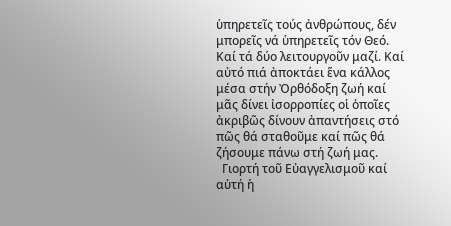ὑπηρετεῖς τούς ἀνθρώπους, δέν μπορεῖς νά ὑπηρετεῖς τόν Θεό. Καί τά δύο λειτουργοῦν μαζί. Καί αὐτό πιά ἀποκτάει ἕνα κάλλος μέσα στήν Ὀρθόδοξη ζωή καί μᾶς δίνει ἰσορροπίες οἱ ὁποῖες ἀκριβῶς δίνουν ἀπαντήσεις στό πῶς θά σταθοῦμε καί πῶς θά ζήσουμε πάνω στή ζωή μας.
  Γιορτή τοῦ Εὐαγγελισμοῦ καί αὐτή ἡ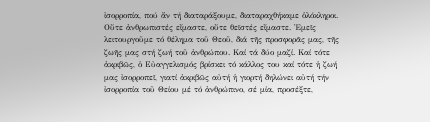ἰσορροπία, πού ἄν τή διαταράξουμε, διαταραχθήκαμε ὁλόκληροι. Οὔτε ἀνθρωπιστές εἴμαστε, οὔτε θεϊστές εἴμαστε. Ἐμεῖς λειτουργοῦμε τό θέλημα τοῦ Θεοῦ, διά τῆς προσφορᾶς μας, τῆς ζωῆς μας στή ζωή τοῦ ἀνθρώπου. Καί τά δύο μαζί. Καί τότε ἀκριβῶς, ὁ Εὐαγγελισμός βρίσκει τό κάλλος του καί τότε ἡ ζωή μας ἰσορροπεῖ, γιατί ἀκριβῶς αὐτή ἡ γιορτή δηλώνει αὐτή τήν ἰσορροπία τοῦ Θείου μέ τό ἀνθρώπινο, σέ μία, προσέξτε,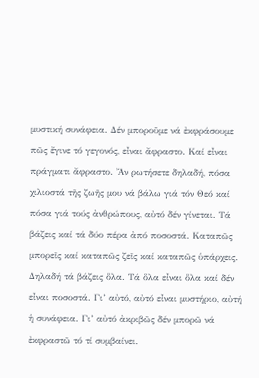μυστική συνάφεια. Δέν μποροῦμε νά ἐκφράσουμε πῶς ἔγινε τό γεγονός, εἶναι ἄφραστο. Καί εἶναι πράγματι ἄφραστο. Ἄν ρωτήσετε δηλαδή, πόσα χιλιοστά τῆς ζωῆς μου νά βάλω γιά τόν Θεό καί πόσα γιά τούς ἀνθρώπους, αὐτό δέν γίνεται. Τά βάζεις καί τά δύο πέρα ἀπό ποσοστά. Καταπῶς μπορεῖς καί καταπῶς ζεῖς καί καταπῶς ὑπάρχεις. Δηλαδή τά βάζεις ὅλα. Τά ὅλα εἶναι ὅλα καί δέν εἶναι ποσοστά. Γι’ αὐτό, αὐτό εἶναι μυστήριο, αὐτή ἡ συνάφεια. Γι’ αὐτό ἀκριβῶς δέν μπορῶ νά ἐκφραστῶ τό τί συμβαίνει.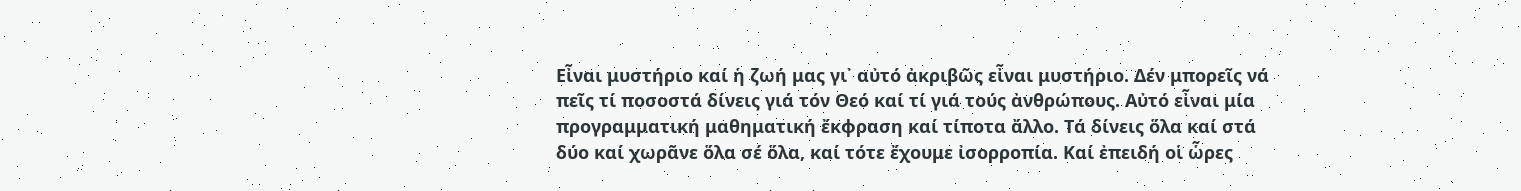Εἶναι μυστήριο καί ἡ ζωή μας γι᾽ αὐτό ἀκριβῶς εἶναι μυστήριο. Δέν μπορεῖς νά πεῖς τί ποσοστά δίνεις γιά τόν Θεό καί τί γιά τούς ἀνθρώπους. Αὐτό εἶναι μία προγραμματική μαθηματική ἔκφραση καί τίποτα ἄλλο. Τά δίνεις ὅλα καί στά δύο καί χωρᾶνε ὅλα σέ ὅλα, καί τότε ἔχουμε ἰσορροπία. Καί ἐπειδή οἱ ὧρες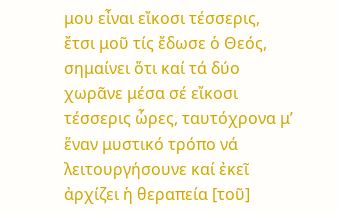μου εἶναι εἴκοσι τέσσερις, ἔτσι μοῦ τίς ἔδωσε ὁ Θεός, σημαίνει ὅτι καί τά δύο χωρᾶνε μέσα σέ εἴκοσι τέσσερις ὧρες, ταυτόχρονα μ’ ἕναν μυστικό τρόπο νά λειτουργήσουνε καί ἐκεῖ ἀρχίζει ἡ θεραπεία [τοῦ]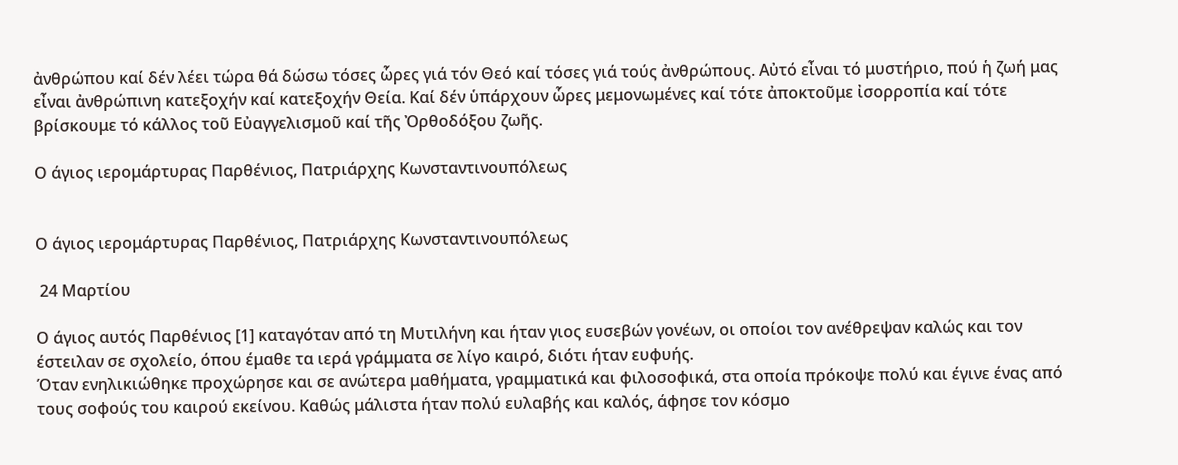ἀνθρώπου καί δέν λέει τώρα θά δώσω τόσες ὧρες γιά τόν Θεό καί τόσες γιά τούς ἀνθρώπους. Αὐτό εἶναι τό μυστήριο, πού ἡ ζωή μας εἶναι ἀνθρώπινη κατεξοχήν καί κατεξοχήν Θεία. Καί δέν ὑπάρχουν ὧρες μεμονωμένες καί τότε ἀποκτοῦμε ἰσορροπία καί τότε βρίσκουμε τό κάλλος τοῦ Εὐαγγελισμοῦ καί τῆς Ὀρθοδόξου ζωῆς.

Ο άγιος ιερομάρτυρας Παρθένιος, Πατριάρχης Κωνσταντινουπόλεως


Ο άγιος ιερομάρτυρας Παρθένιος, Πατριάρχης Κωνσταντινουπόλεως

 24 Μαρτίου

Ο άγιος αυτός Παρθένιος [1] καταγόταν από τη Μυτιλήνη και ήταν γιος ευσεβών γονέων, οι οποίοι τον ανέθρεψαν καλώς και τον έστειλαν σε σχολείο, όπου έμαθε τα ιερά γράμματα σε λίγο καιρό, διότι ήταν ευφυής.
Όταν ενηλικιώθηκε προχώρησε και σε ανώτερα μαθήματα, γραμματικά και φιλοσοφικά, στα οποία πρόκοψε πολύ και έγινε ένας από τους σοφούς του καιρού εκείνου. Καθώς μάλιστα ήταν πολύ ευλαβής και καλός, άφησε τον κόσμο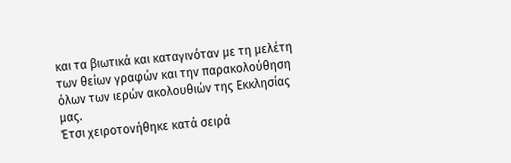και τα βιωτικά και καταγινόταν με τη μελέτη των θείων γραφών και την παρακολούθηση όλων των ιερών ακολουθιών της Εκκλησίας μας.
Έτσι χειροτονήθηκε κατά σειρά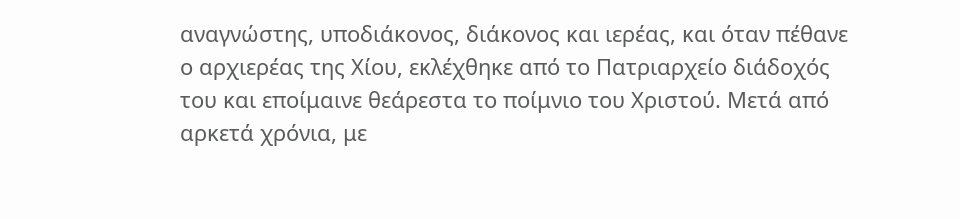αναγνώστης, υποδιάκονος, διάκονος και ιερέας, και όταν πέθανε ο αρχιερέας της Χίου, εκλέχθηκε από το Πατριαρχείο διάδοχός του και εποίμαινε θεάρεστα το ποίμνιο του Χριστού. Μετά από αρκετά χρόνια, με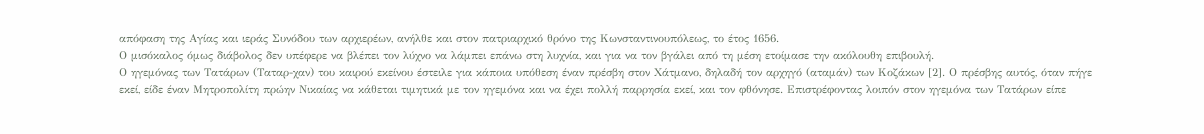απόφαση της Αγίας και ιεράς Συνόδου των αρχιερέων, ανήλθε και στον πατριαρχικό θρόνο της Κωνσταντινουπόλεως, το έτος 1656.
Ο μισόκαλος όμως διάβολος δεν υπέφερε να βλέπει τον λύχνο να λάμπει επάνω στη λυχνία, και για να τον βγάλει από τη μέση ετοίμασε την ακόλουθη επιβουλή.
Ο ηγεμόνας των Τατάρων (Ταταρ-χαν) του καιρού εκείνου έστειλε για κάποια υπόθεση έναν πρέσβη στον Χάτμανο, δηλαδή τον αρχηγό (αταμάν) των Κοζάκων [2]. Ο πρέσβης αυτός, όταν πήγε εκεί, είδε έναν Μητροπολίτη πρώην Νικαίας να κάθεται τιμητικά με τον ηγεμόνα και να έχει πολλή παρρησία εκεί, και τον φθόνησε. Επιστρέφοντας λοιπόν στον ηγεμόνα των Τατάρων είπε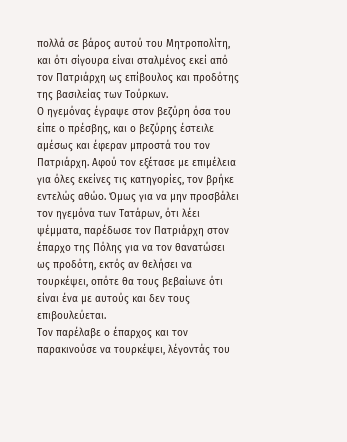πολλά σε βάρος αυτού του Μητροπολίτη, και ότι σίγουρα είναι σταλμένος εκεί από τον Πατριάρχη ως επίβουλος και προδότης της βασιλείας των Τούρκων.
Ο ηγεμόνας έγραψε στον βεζύρη όσα του είπε ο πρέσβης, και ο βεζύρης έστειλε αμέσως και έφεραν μπροστά του τον Πατριάρχη. Αφού τον εξέτασε με επιμέλεια για όλες εκείνες τις κατηγορίες, τον βρήκε εντελώς αθώο. Όμως για να μην προσβάλει τον ηγεμόνα των Τατάρων, ότι λέει ψέμματα, παρέδωσε τον Πατριάρχη στον έπαρχο της Πόλης για να τον θανατώσει ως προδότη, εκτός αν θελήσει να τουρκέψει, οπότε θα τους βεβαίωνε ότι είναι ένα με αυτούς και δεν τους επιβουλεύεται.
Τον παρέλαβε ο έπαρχος και τον παρακινούσε να τουρκέψει, λέγοντάς του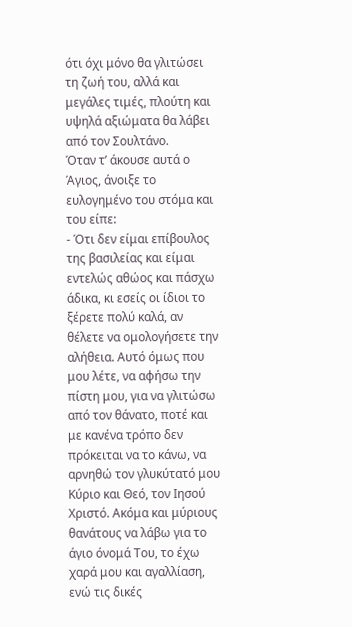ότι όχι μόνο θα γλιτώσει τη ζωή του, αλλά και μεγάλες τιμές, πλούτη και υψηλά αξιώματα θα λάβει από τον Σουλτάνο.
Όταν τ’ άκουσε αυτά ο Άγιος, άνοιξε το ευλογημένο του στόμα και του είπε:
- Ότι δεν είμαι επίβουλος της βασιλείας και είμαι εντελώς αθώος και πάσχω άδικα, κι εσείς οι ίδιοι το ξέρετε πολύ καλά, αν θέλετε να ομολογήσετε την αλήθεια. Αυτό όμως που μου λέτε, να αφήσω την πίστη μου, για να γλιτώσω από τον θάνατο, ποτέ και με κανένα τρόπο δεν πρόκειται να το κάνω, να αρνηθώ τον γλυκύτατό μου Κύριο και Θεό, τον Ιησού Χριστό. Ακόμα και μύριους θανάτους να λάβω για το άγιο όνομά Του, το έχω χαρά μου και αγαλλίαση, ενώ τις δικές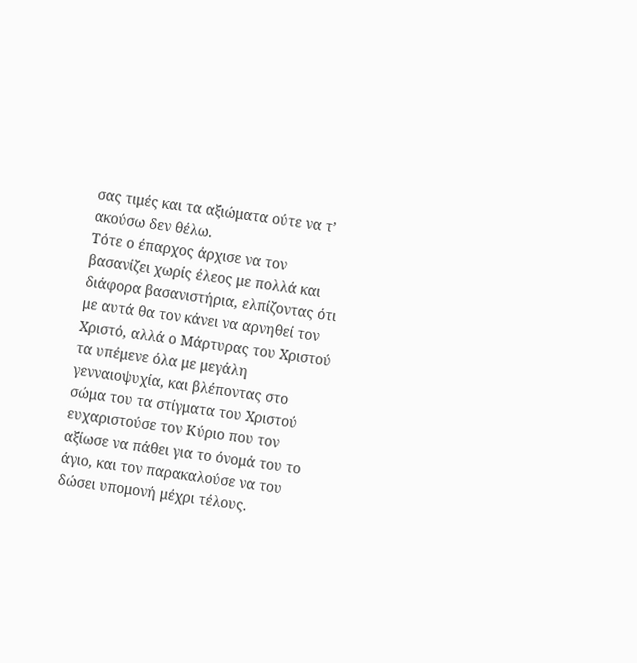σας τιμές και τα αξιώματα ούτε να τ’ ακούσω δεν θέλω.
Τότε ο έπαρχος άρχισε να τον βασανίζει χωρίς έλεος με πολλά και διάφορα βασανιστήρια, ελπίζοντας ότι με αυτά θα τον κάνει να αρνηθεί τον Χριστό, αλλά ο Μάρτυρας του Χριστού τα υπέμενε όλα με μεγάλη γενναιοψυχία, και βλέποντας στο σώμα του τα στίγματα του Χριστού ευχαριστούσε τον Κύριο που τον αξίωσε να πάθει για το όνομά του το άγιο, και τον παρακαλούσε να του δώσει υπομονή μέχρι τέλους.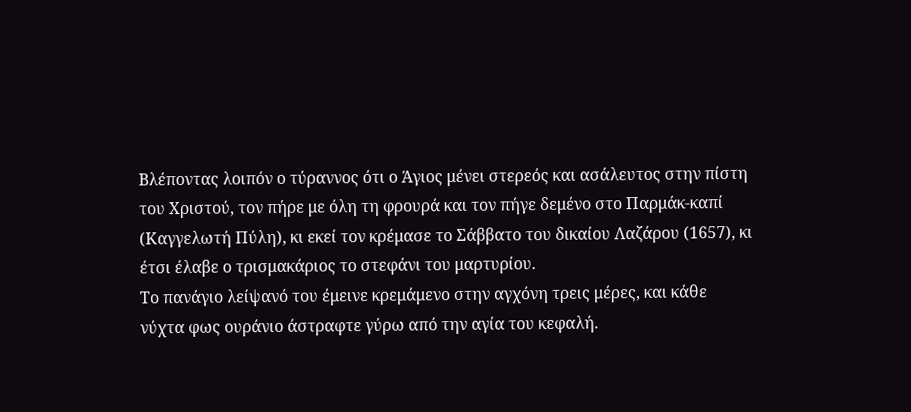Βλέποντας λοιπόν ο τύραννος ότι ο Άγιος μένει στερεός και ασάλευτος στην πίστη του Χριστού, τον πήρε με όλη τη φρουρά και τον πήγε δεμένο στο Παρμάκ-καπί (Καγγελωτή Πύλη), κι εκεί τον κρέμασε το Σάββατο του δικαίου Λαζάρου (1657), κι έτσι έλαβε ο τρισμακάριος το στεφάνι του μαρτυρίου.
Το πανάγιο λείψανό του έμεινε κρεμάμενο στην αγχόνη τρεις μέρες, και κάθε νύχτα φως ουράνιο άστραφτε γύρω από την αγία του κεφαλή.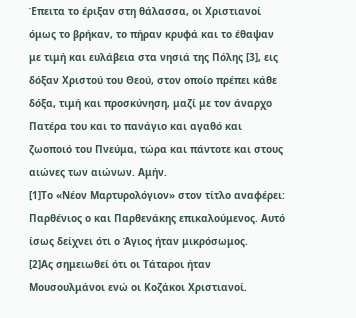Έπειτα το έριξαν στη θάλασσα, οι Χριστιανοί όμως το βρήκαν, το πήραν κρυφά και το έθαψαν με τιμή και ευλάβεια στα νησιά της Πόλης [3], εις δόξαν Χριστού του Θεού, στον οποίο πρέπει κάθε δόξα, τιμή και προσκύνηση, μαζί με τον άναρχο Πατέρα του και το πανάγιο και αγαθό και ζωοποιό του Πνεύμα, τώρα και πάντοτε και στους αιώνες των αιώνων. Αμήν.
[1]Το «Νέον Μαρτυρολόγιον» στον τίτλο αναφέρει: Παρθένιος ο και Παρθενάκης επικαλούμενος. Αυτό ίσως δείχνει ότι ο Άγιος ήταν μικρόσωμος.
[2]Ας σημειωθεί ότι οι Τάταροι ήταν Μουσουλμάνοι ενώ οι Κοζάκοι Χριστιανοί.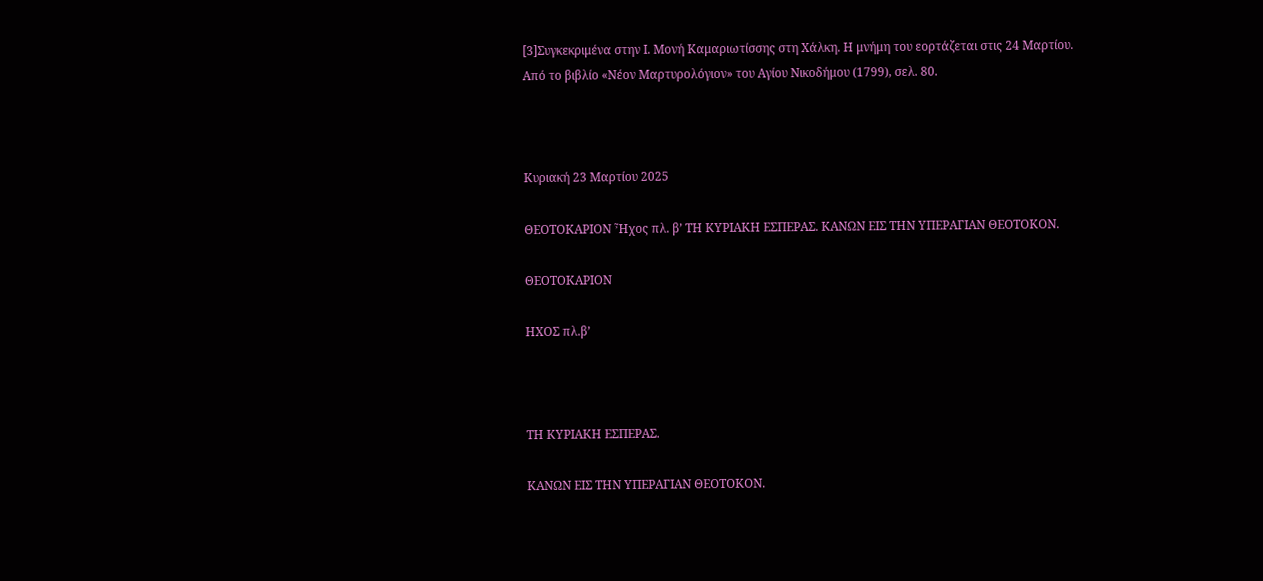[3]Συγκεκριμένα στην Ι. Μονή Καμαριωτίσσης στη Χάλκη. Η μνήμη του εορτάζεται στις 24 Μαρτίου.
Από το βιβλίο «Νέον Μαρτυρολόγιον» του Αγίου Νικοδήμου (1799), σελ. 80.



Κυριακή 23 Μαρτίου 2025

ΘΕΟΤΟΚΑΡΙΟΝ Ἦχος πλ. β’ ΤΗ ΚΥΡΙΑΚΗ ΕΣΠΕΡΑΣ. ΚΑΝΩΝ ΕΙΣ ΤΗΝ ΥΠΕΡΑΓΙΑΝ ΘΕΟΤΟΚΟΝ.

ΘΕΟΤΟΚΑΡΙΟΝ

ΗΧΟΣ πλ.β’



ΤΗ ΚΥΡΙΑΚΗ ΕΣΠΕΡΑΣ.

ΚΑΝΩΝ ΕΙΣ ΤΗΝ ΥΠΕΡΑΓΙΑΝ ΘΕΟΤΟΚΟΝ.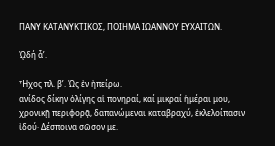ΠΑΝΥ ΚΑΤΑΝΥΚΤΙΚΟΣ, ΠΟΙΗΜΑ ΙΩΑΝΝΟΥ ΕΥΧΑΙΤΩΝ.

ᾨδή ἆ’.

Ἦχος πλ. β’. Ὡς ἐν ἠπείρω.
ανίδος δίκην ὀλίγης αἱ πονηραί, καί μικραί ἡμέραι μου, χρονικῇ περιφορᾷ, δαπανώμεναι καταβραχύ, ἐκλελοίπασιν ἰδού· Δέσποινα σῶσον με.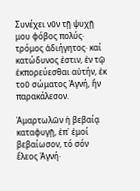Συνέχει νῦν τῇ ψυχῇ μου φόβος πολύς· τρόμος ἀδιήγητος· καί κατώδυνος ἐστιν, ἐν τῷ ἐκπορεύεσθαι αὐτήν, ἐκ τοῦ σώματος Ἀγνή, ἥν παρακάλεσον.

Ἁμαρτωλῶν ἡ βεβαίᾳ καταφυγῇ, ἐπ᾽ ἐμοί βεβαίωσον, τό σόν ἔλεος Ἀγνή·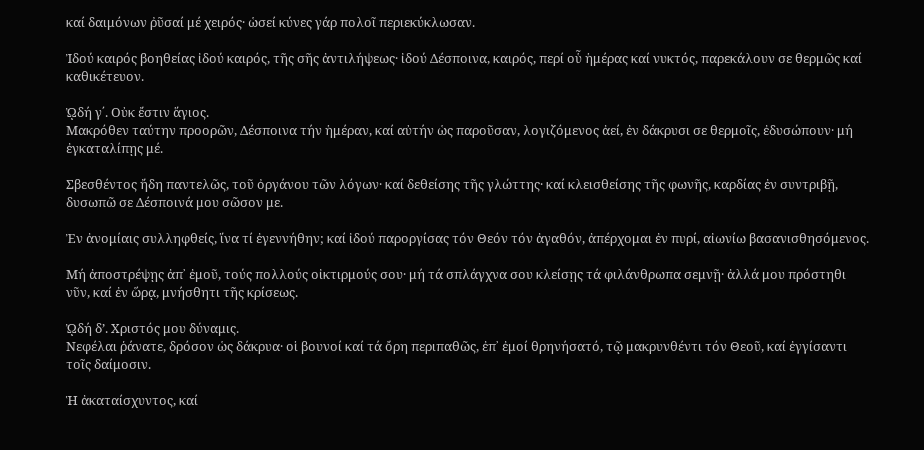καί δαιμόνων ῤῦσαί μέ χειρός· ὡσεί κύνες γάρ πολοῖ περιεκύκλωσαν.

Ἰδού καιρός βοηθείας ἰδού καιρός, τῆς σῆς ἀντιλήψεως· ἰδού Δέσποινα, καιρός, περί οὗ ἡμέρας καί νυκτός, παρεκάλουν σε θερμῶς καί καθικέτευον.

ᾨδή γ΄. Οὐκ ἔστιν ἅγιος.
Μακρόθεν ταύτην προορῶν, Δέσποινα τήν ἡμέραν, καί αὐτήν ὡς παροῦσαν, λογιζόμενος ἀεί, ἐν δάκρυσι σε θερμοῖς, ἐδυσώπουν· μή ἐγκαταλίπῃς μέ.

Σβεσθέντος ἤδη παντελῶς, τοῦ ὀργάνου τῶν λόγων· καί δεθείσης τῆς γλώττης· καί κλεισθείσης τῆς φωνῆς, καρδίας ἐν συντριβῇ, δυσωπῶ σε Δέσποινά μου σῶσον με.

Ἐν ἀνομίαις συλληφθείς, ἵνα τί ἐγεννήθην; καί ἰδού παροργίσας τόν Θεόν τόν ἀγαθόν, ἀπέρχομαι ἐν πυρί, αἰωνίω βασανισθησόμενος.

Μή ἀποστρέψῃς ἀπ᾽ ἐμοῦ, τούς πολλούς οἰκτιρμούς σου· μή τά σπλάγχνα σου κλείσῃς τά φιλάνθρωπα σεμνῇ· ἀλλά μου πρόστηθι νῦν, καί ἐν ὥρᾳ, μνήσθητι τῆς κρίσεως.

ᾨδή δ’. Χριστός μου δύναμις.
Νεφέλαι ῥάνατε, δρόσον ὡς δάκρυα· οἱ βουνοί καί τά ὄρη περιπαθῶς, ἐπ᾽ ἐμοί θρηνήσατό, τῷ μακρυνθέντι τόν Θεοῦ, καί ἐγγίσαντι τοῖς δαίμοσιν.

Ἡ ἀκαταίσχυντος, καί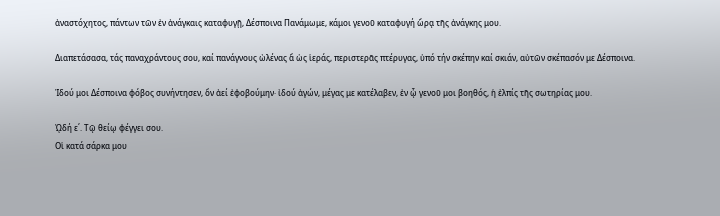ἀναστόχητος, πάντων τῶν ἐν ἀνάγκαις καταφυγῇ, Δέσποινα Πανάμωμε, κάμοι γενοῦ καταφυγή ὥρᾳ τῆς ἀνάγκης μου.

Διαπετάσασα, τάς παναχράντους σου, καί πανάγνους ὠλένας ἅ ὡς ἱεράς, περιστερᾶς πτέρυγας, ὑπό τήν σκέπην καί σκιάν, αὐτῶν σκέπασόν με Δέσποινα.

Ἰδού μοι Δέσποινα φόβος συνήντησεν, ὅν ἀεί ἐφοβούμην· ἰδού ἀγών, μέγας με κατέλαβεν, ἐν ᾧ γενοῦ μοι βοηθός, ἡ ἐλπίς τῆς σωτηρίας μου.

ᾨδή ε΄. Τῷ θείῳ φέγγει σου.
Οἱ κατά σάρκα μου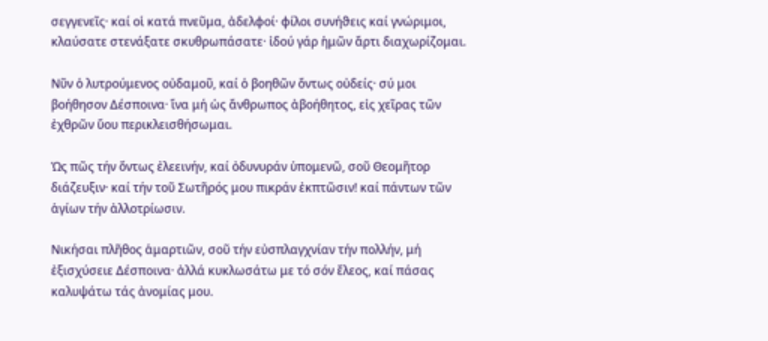σεγγενεῖς· καί οἱ κατά πνεῦμα, ἀδελφοί· φίλοι συνήϑεις καί γνώριμοι, κλαύσατε στενάξατε σκυθρωπάσατε· ἰδού γάρ ἡμῶν ἄρτι διαχωρίζομαι.

Νῦν ὁ λυτρούμενος οὐδαμοῦ, καί ὁ βοηθῶν ὄντως οὐδείς· σύ μοι βοήθησον Δέσποινα· ἵνα μή ὡς ἄνθρωπος ἀβοήθητος, εἰς χεῖρας τῶν ἐχθρῶν ὕου περικλεισθήσωμαι.

Ὡς πῶς τήν ὄντως ἐλεεινήν, καί ὀδυνυράν ὑπομενῶ, σοῦ Θεομῆτορ διάζευξιν· καί τήν τοῦ Σωτῆρός μου πικράν ἐκπτῶσιν! καί πάντων τῶν ἁγίων τήν ἀλλοτρίωσιν.

Νικήσαι πλῆθος ἁμαρτιῶν, σοῦ τήν εὐσπλαγχνίαν τήν πολλήν, μή ἐξισχύσειε Δέσποινα· ἀλλά κυκλωσάτω με τό σόν ἔλεος, καί πάσας καλυψάτω τάς ἀνομίας μου.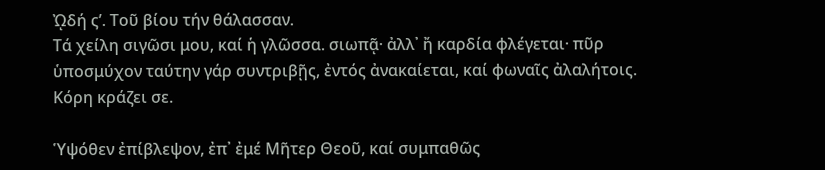ᾨδή ς’. Τοῦ βίου τήν θάλασσαν.
Τά χείλη σιγῶσι μου, καί ἡ γλῶσσα. σιωπᾷ· ἀλλ᾽ ἤ καρδία φλέγεται· πῦρ ὑποσμύχον ταύτην γάρ συντριβῇς, ἐντός ἀνακαίεται, καί φωναῖς ἀλαλήτοις. Κόρη κράζει σε.

Ὑψόθεν ἐπίβλεψον, ἐπ᾽ ἐμέ Μῆτερ Θεοῦ, καί συμπαθῶς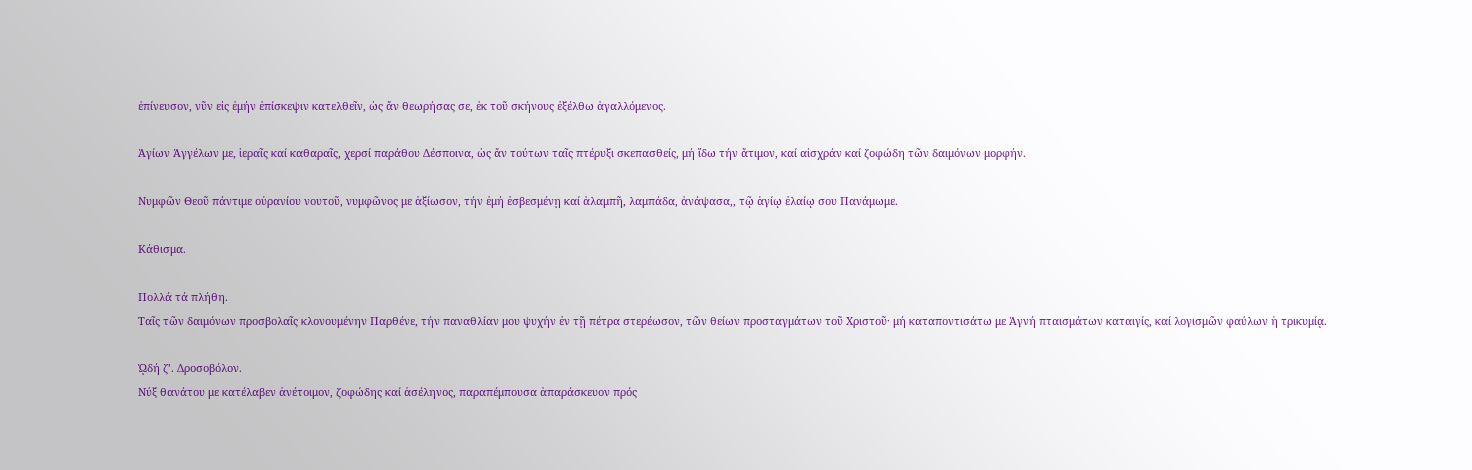ἐπίνευσον, νῦν εἰς ἐμήν ἐπίσκεψιν κατελθεῖν, ὡς ἄν θεωρήσας σε, ἐκ τοῦ σκήνους ἐξέλθω ἀγαλλόμενος.

Ἁγίων Ἀγγέλων με, ἱεραῖς καί καθαραῖς, χερσί παράθου Δέσποινα, ὡς ἄν τούτων ταῖς πτέρυξι σκεπασθείς, μή ἴδω τήν ἄτιμον, καί αἰσχράν καί ζοφώδη τῶν δαιμόνων μορφήν.

Νυμφῶν Θεοῦ πάντιμε οὐρανίου νουτοῦ, νυμφῶνος με ἀξίωσον, τήν ἐμή ἐσβεσμένῃ καί ἀλαμπῆ, λαμπάδα, ἀνάψασα,, τῷ ἁγίῳ ἐλαίῳ σου Πανάμωμε.

Κάθισμα.

Πολλά τά πλήθη.
Ταῖς τῶν δαιμόνων προσβολαῖς κλονουμένην Παρθένε, τήν παναθλίαν μου ψυχήν ἐν τῇ πέτρα στερέωσον, τῶν θείων προσταγμάτων τοῦ Χριστοῦ· μή καταποντισάτω με Ἀγνή πταισμάτων καταιγίς, καί λογισμῶν φαύλων ἡ τρικυμίᾳ.

ᾨδή ζ’. Δροσοβόλον.
Νύξ θανάτου με κατέλαβεν ἀνέτοιμον, ζοφώδης καί ἀσέληνος, παραπέμπουσα ἀπαράσκευον πρός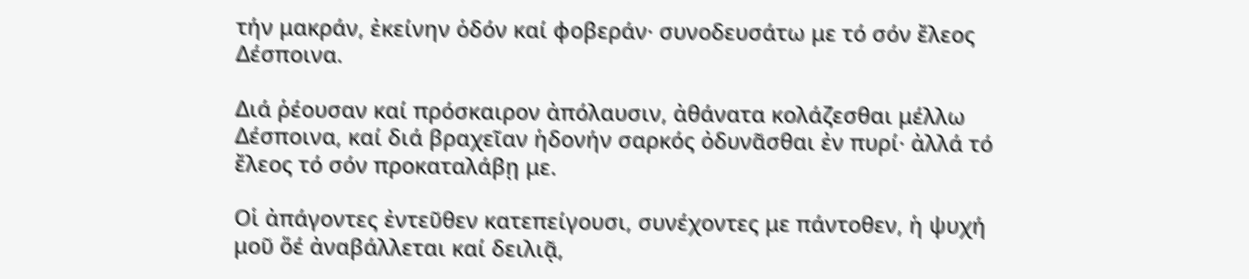τήν μακράν, ἐκείνην ὁδόν καί φοβεράν· συνοδευσάτω με τό σόν ἔλεος Δέσποινα.

Διά ῥέουσαν καί πρόσκαιρον ἀπόλαυσιν, ἀθάνατα κολάζεσθαι μέλλω Δέσποινα, καί διά βραχεῖαν ἡδονήν σαρκός ὀδυνᾶσθαι ἐν πυρί· ἀλλά τό ἔλεος τό σόν προκαταλάβῃ με.

Οἱ ἀπάγοντες ἐντεῦθεν κατεπείγουσι, συνέχοντες με πάντοθεν, ἡ ψυχή μοῦ ὅέ ἀναβάλλεται καί δειλιᾷ,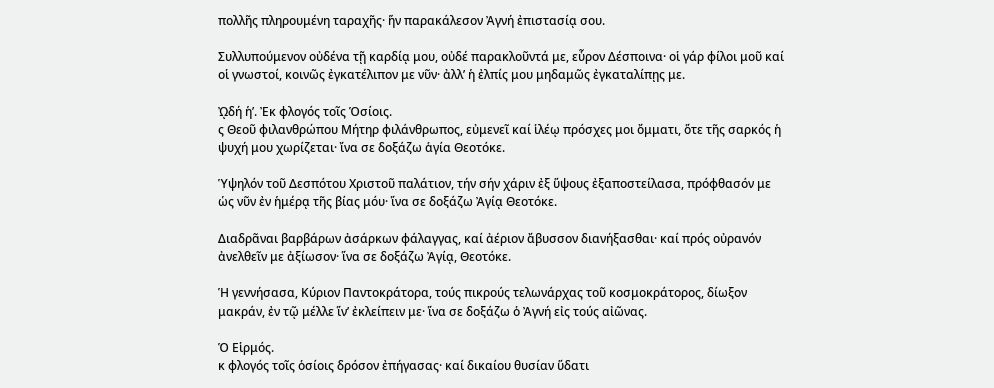πολλῆς πληρουμένη ταραχῆς· ἥν παρακάλεσον Ἀγνή ἐπιστασίᾳ σου.

Συλλυπούμενον οὐδένα τῇ καρδίᾳ μου, οὐδέ παρακλοῦντά με, εὗρον Δέσποινα· οἱ γάρ φίλοι μοῦ καί οἱ γνωστοί, κοινῶς ἐγκατέλιπον με νῦν· ἀλλ’ ἡ ἐλπίς μου μηδαμῶς ἐγκαταλίπῃς με.

ᾨδή ἡ’. Ἐκ φλογός τοῖς Ὁσίοις.
ς Θεοῦ φιλανθρώπου Μήτηρ φιλάνθρωπος, εὐμενεῖ καί ἱλέῳ πρόσχες μοι ὄμματι, ὅτε τῆς σαρκός ἡ ψυχή μου χωρίζεται· ἴνα σε δοξάζω ἁγία Θεοτόκε.

Ὑψηλόν τοῦ Δεσπότου Χριστοῦ παλάτιον, τήν σήν χάριν ἐξ ὕψους ἐξαποστείλασα, πρόφθασόν με ὡς νῦν ἐν ἡμέρᾳ τῆς βίας μόυ· ἵνα σε δοξάζω Ἀγίᾳ Θεοτόκε.

Διαδρᾶναι βαρβάρων ἀσάρκων φάλαγγας, καί ἀέριον ἄβυσσον διανήξασθαι· καί πρός οὐρανόν ἀνελθεῖν με ἀξίωσον· ἵνα σε δοξάζω Ἀγίᾳ, Θεοτόκε.

Ἡ γεννήσασα, Κύριον Παντοκράτορα, τούς πικρούς τελωνάρχας τοῦ κοσμοκράτορος, δίωξον μακράν, ἐν τῷ μέλλε ἵν’ ἐκλείπειν με· ἵνα σε δοξάζω ὁ Ἀγνή εἰς τούς αἰῶνας.

Ὁ Εἱρμός.
κ φλογός τοῖς ὁσίοις δρόσον ἐπήγασας· καί δικαίου θυσίαν ὕδατι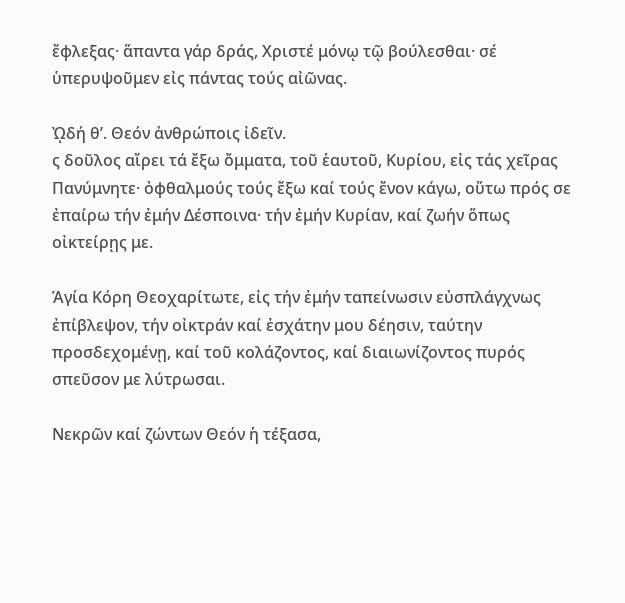ἔφλεξας· ἅπαντα γάρ δράς, Χριστέ μόνῳ τῷ βούλεσθαι· σέ ὑπερυψοῦμεν εἰς πάντας τούς αἰῶνας.

ᾨδή θ’. Θεόν ἀνθρώποις ἰδεῖν.
ς δοῦλος αἴρει τά ἔξω ὄμματα, τοῦ ἑαυτοῦ, Κυρίου, εἰς τάς χεῖρας Πανύμνητε· ὀφθαλμούς τούς ἔξω καί τούς ἔνον κάγω, οὕτω πρός σε ἐπαίρω τήν ἐμήν Δέσποινα· τήν ἐμήν Κυρίαν, καί ζωήν ὅπως οἰκτείρῃς με.

Ἁγία Κόρη Θεοχαρίτωτε, εἰς τήν ἐμήν ταπείνωσιν εὐσπλάγχνως ἐπίβλεψον, τήν οἰκτράν καί ἐσχάτην μου δέησιν, ταύτην προσδεχομένῃ, καί τοῦ κολάζοντος, καί διαιωνίζοντος πυρός σπεῦσον με λύτρωσαι.

Νεκρῶν καί ζώντων Θεόν ἡ τέξασα,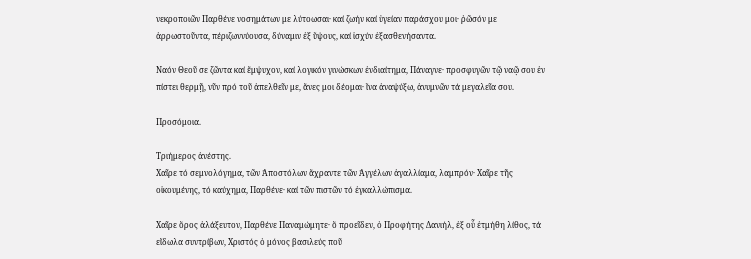νεκροποιῶν Παρθένε νοσημάτων με λύτοωσαι· καί ζωήν καί ὑγείαν παράσχου μοι· ῥῶσόν με ἀρρωστοῦντα, πέριζωννύουσα, δύναμιν ἐξ ὕψους, καί ἰσχύν ἐξασθενήσαντα.

Ναόν Θεοῦ σε ζῶντα καί ἔμψυχον, καί λογικόν γινώσκων ἐνδιαίτημα, Πάναγνε· προσφυγῶν τῷ ναῷ σου ἐν πίστει θερμῇ, νῦν πρό τοῦ ἀπελθεῖν με, ἄνες μοι δέομαι· ἵνα ἀναψύξω, ἀνυμνῶν τά μεγαλεῖα σου.

Προσόμοια.

Τριήμερος ἀνέστης.
Χαῖρε τό σεμνολόγημα, τῶν Ἀποστόλων ἄχραντε τῶν Ἀγγέλων ἀγαλλίαμα, λαμπρόν· Χαῖρε τῆς οἰκουμένης, τό καύχημα, Παρθένε· καί τῶν πιστῶν τό ἐγκαλλώπισμα.

Χαῖρε ὅρος ἀλάξευτον, Παρθένε Παναμώμητε· ὅ προεῖδεν, ὁ Προφήτης Δανιήλ, ἐξ οὗ ἐτμήθη λίθος, τά εἴδωλα συντρίβων, Χριστός ὁ μόνος βασιλεύς ποῦ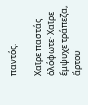παντός.

Χαῖρε παστάς ὁλόφωτε· Χαῖρε ἔμψυχε τράπεζα, ἄρτου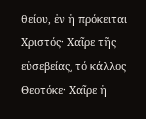θείου, ἐν ἡ πρόκειται Χριστός· Χαῖρε τῆς εὐσεβείας͵ τό κάλλος Θεοτόκε· Χαῖρε ἡ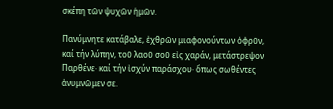σκέπη τῶν ψυχῶν ἡμῶν.

Πανύμνητε κατάβαλε, ἐχθρῶν μιαφονούντων ὀφρῦν, καί τήν λύπην, τοῦ λαοῦ σοῦ εἰς χαράν, μετάστρεψον Παρθένε· καί τήν ἰσχύν παράσχου· ὅπως σωθέντες ἀνυμνῶμεν σε.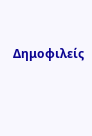Δημοφιλείς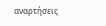αναρτήσεις